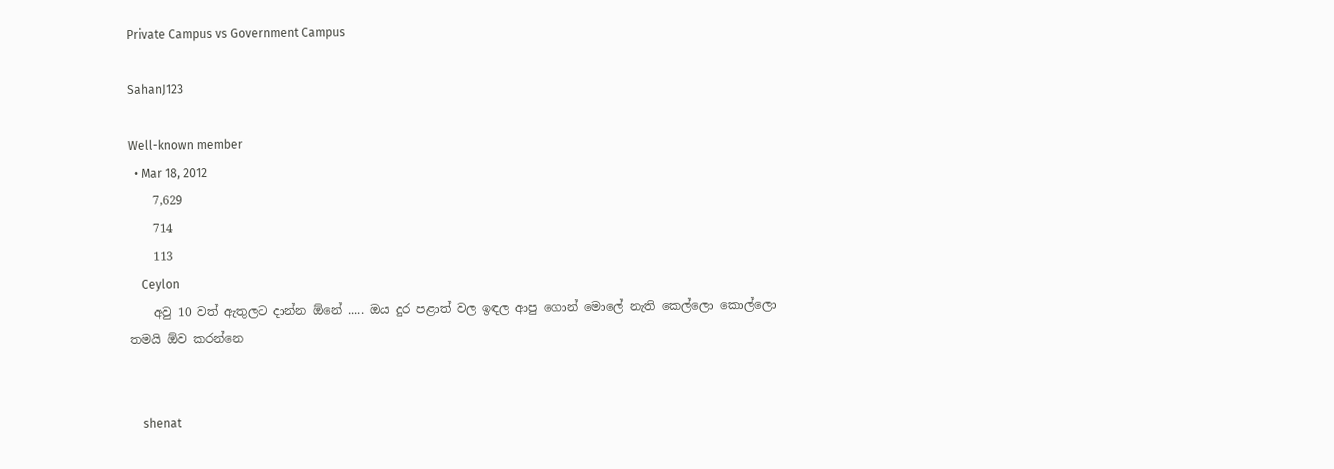Private Campus vs Government Campus

SahanJ123

Well-known member
  • Mar 18, 2012
    7,629
    714
    113
    Ceylon
    අවු 10 වත් ඇතුලට දාන්න ඕනේ ..... ඔය දුර පළාත් වල ඉඳල ආපු ගොන් මොලේ නැති කෙල්ලො කොල්ලො තමයි ඕව කරන්නෙ


    shenat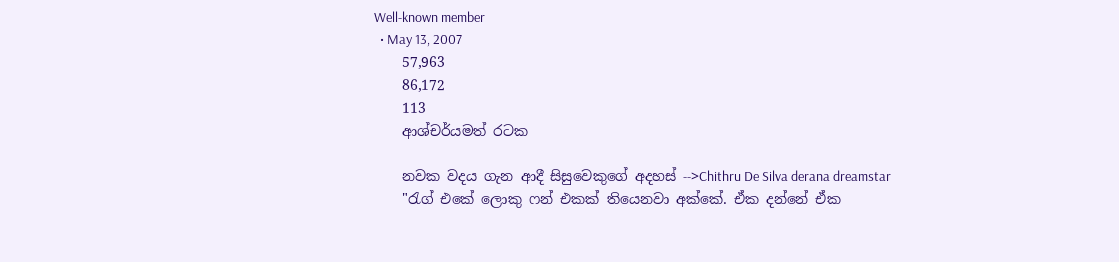Well-known member
  • May 13, 2007
    57,963
    86,172
    113
    ආශ්චර්යමත් රටක

    නවක වදය ගැන ආදී සිසුවෙකුගේ අදහස් -->Chithru De Silva derana dreamstar
    "රැග් එකේ ලොකු ෆන් එකක් තියෙනවා අක්කේ. ඒක දන්නේ ඒක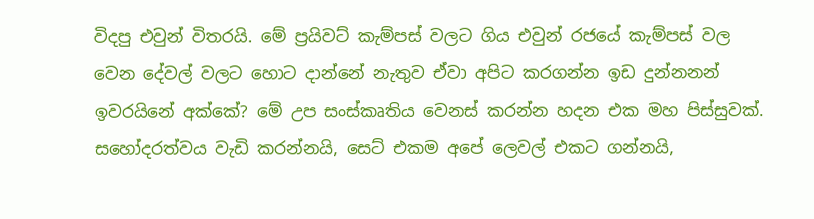විදපු එවුන් විතරයි. මේ ප්‍රයිවට් කැම්පස් වලට ගිය එවුන් රජයේ කැම්පස් වල වෙන දේවල් වලට හොට දාන්නේ නැතුව ඒවා අපිට කරගන්න ඉඩ දුන්නනන් ඉවරයිනේ අක්කේ? මේ උප සංස්කෘතිය වෙනස් කරන්න හදන එක මහ පිස්සුවක්. සහෝදරත්වය වැඩි කරන්නයි, සෙට් එකම අපේ ලෙවල් එකට ගන්නයි,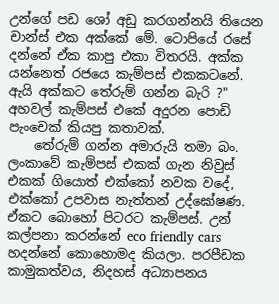උන්ගේ පඩ ශෝ අඩු කරගන්නයි තියෙන චාන්ස් එක අක්කේ මේ. ටොපියේ රසේ දන්නේ ඒක කාපු එකා විතරයි. අක්ක යන්නෙත් රජයෙ කැම්පස් එකකටනේ. ඇයි අක්කට තේරුම් ගන්න බැරි ?" අහවල් කැම්පස් එකේ අදුරන පොඩි පැංචෙක් කියපු කතාවක්.
    තේරුම් ගන්න අමාරුයි තමා බං. ලංකාවේ කැම්පස් එකක් ගැන නිවුස් එකක් ගියොත් එක්කෝ නවක වදේ, එක්කෝ උපවාස නැත්තන් උද්ඝෝෂණ. ඒකට බොහෝ පිටරට කැම්පස්. උන් කල්පනා කරන්නේ eco friendly cars හදන්නේ කොහොමද කියලා. පරපීඩක කාමුකත්වය, නිදහස් අධ්‍යාපනය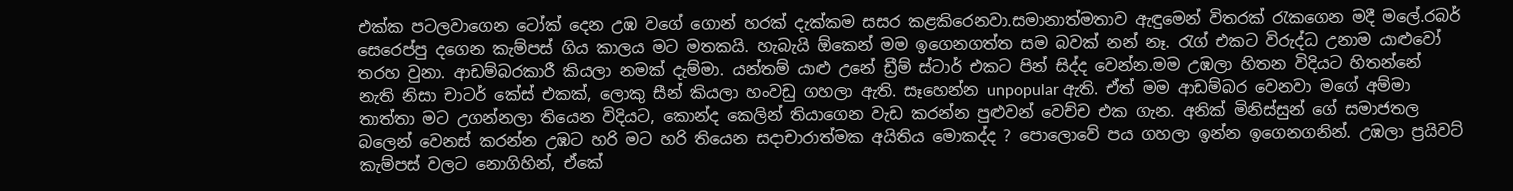එක්ක පටලවාගෙන ටෝක් දෙන උඹ වගේ ගොන් හරක් දැක්කම සසර කළකිරෙනවා.සමානාත්මතාව ඇඳුමෙන් විතරක් රැකගෙන මදී මලේ.රබර් සෙරෙප්පු දගෙන කැම්පස් ගිය කාලය මට මතකයි. හැබැයි ඕකෙන් මම ඉගෙනගත්ත සම බවක් නන් නෑ. රැග් එකට විරුද්ධ උනාම යාළුවෝ තරහ වුනා. ආඩම්බරකාරී කියලා නමක් දැම්මා. යන්තම් යාළු උනේ ඩ්‍රීම් ස්ටාර් එකට පින් සිද්ද වෙන්න.මම උඹලා හිතන විදියට හිතන්නේ නැති නිසා චාටර් කේස් එකක්, ලොකු සීන් කියලා හංවඩු ගහලා ඇති. සෑහෙන්න unpopular ඇති. ඒත් මම ආඩම්බර වෙනවා මගේ අම්මා තාත්තා මට උගන්නලා තියෙන විදියට, කොන්ද කෙලින් තියාගෙන වැඩ කරන්න පුළුවන් වෙච්ච එක ගැන. අනික් මිනිස්සුන් ගේ සමාජතල බලෙන් වෙනස් කරන්න උඹට හරි මට හරි තියෙන සදාචාරාත්මක අයිතිය මොකද්ද ? පොලොවේ පය ගහලා ඉන්න ඉගෙනගනින්. උඹලා ප්‍රයිවට් කැම්පස් වලට නොගිහින්, ඒකේ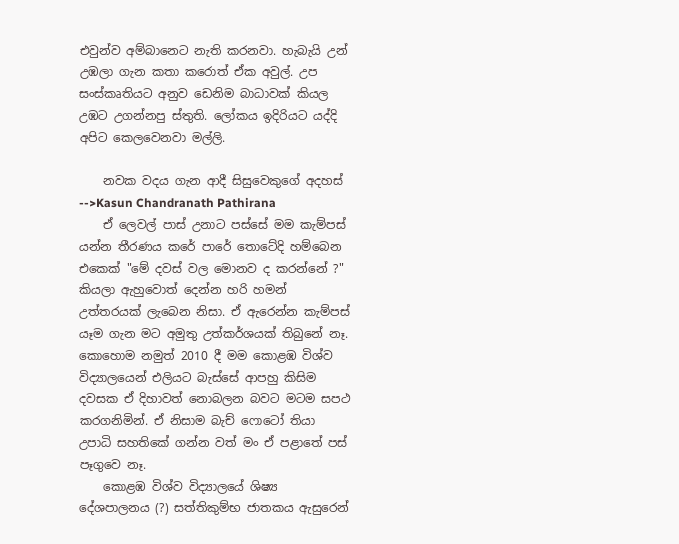එවුන්ව අම්බානෙට නැති කරනවා. හැබැයි උන් උඹලා ගැන කතා කරොත් ඒක අවුල්. උප සංස්කෘතියට අනුව ඩෙනිම බාධාවක් කියල උඹට උගන්නපු ස්තුති. ලෝකය ඉදිරියට යද්දි අපිට කෙලවෙනවා මල්ලි.

    නවක වදය ගැන ආදී සිසුවෙකුගේ අදහස් -->Kasun Chandranath Pathirana
    ඒ ලෙවල් පාස් උනාට පස්සේ මම කැම්පස් යන්න තීරණය කරේ පාරේ තොටේදි හම්බෙන එකෙක් "මේ දවස් වල මොනව ද කරන්නේ ?" කියලා ඇහුවොත් දෙන්න හරි හමන් උත්තරයක් ලැබෙන නිසා. ඒ ඇරෙන්න කැම්පස් යෑම ගැන මට අමුතු උත්කර්ශයක් තිබුනේ නෑ. කොහොම නමුත් 2010 දී මම කොළඹ විශ්ව විද්‍යාලයෙන් එලියට බැස්සේ ආපහු කිසිම දවසක ඒ දිහාවත් නොබලන බවට මටම සපථ කරගනිමින්. ඒ නිසාම බැච් ෆොටෝ තියා උපාධි සහතිකේ ගන්න වත් මං ඒ පළාතේ පස් පෑගුවෙ නෑ.
    කොළඹ විශ්ව විද්‍යාලයේ ශිෂ්‍ය දේශපාලනය (?) සත්තිකුම්භ ජාතකය ඇසුරෙන්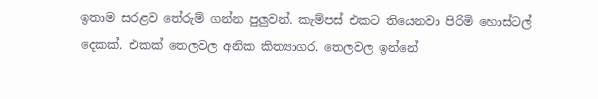ඉතාම සරළව තේරුම් ගන්න පුලුවන්. කැම්පස් එකට තියෙනවා පිරිමි හොස්ටල් දෙකක්. එකක් තෙලවල අනික කිත්‍යාගර. තෙලවල ඉන්නේ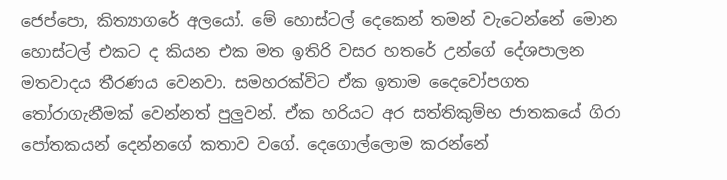ජෙප්පො, කිත්‍යාගරේ අලයෝ. මේ හොස්ටල් දෙකෙන් තමන් වැටෙන්නේ මොන හොස්ටල් එකට ද කියන එක මත ඉතිරි වසර හතරේ උන්ගේ දේශපාලන මතවාදය තීරණය වෙනවා. සමහරක්විට ඒක ඉතාම දෛවෝපගත තෝරාගැනීමක් වෙන්නත් පුලුවන්. ඒක හරියට අර සත්තිකුම්භ ජාතකයේ ගිරා පෝතකයන් දෙන්නගේ කතාව වගේ. දෙගොල්ලොම කරන්නේ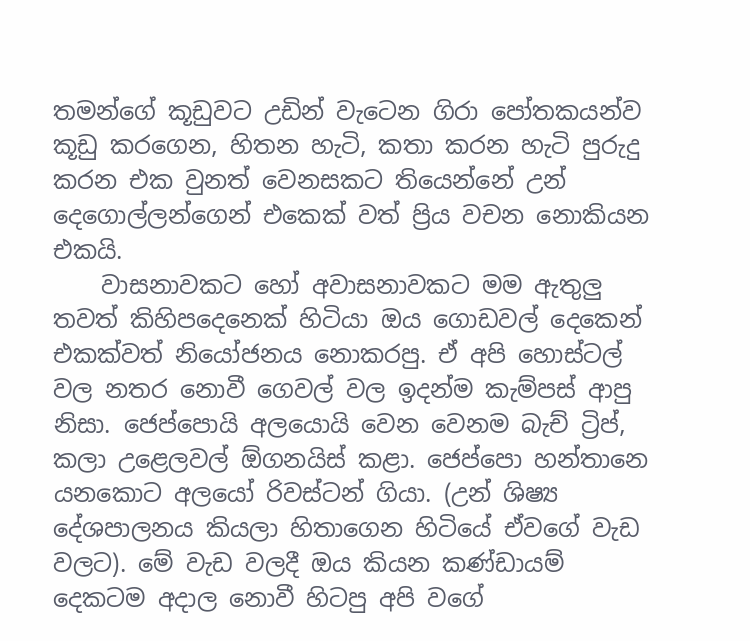තමන්ගේ කූඩුවට උඩින් වැටෙන ගිරා පෝතකයන්ව කූඩු කරගෙන, හිතන හැටි, කතා කරන හැටි පුරුදු කරන එක වුනත් වෙනසකට තියෙන්නේ උන් දෙගොල්ලන්ගෙන් එකෙක් වත් ප්‍රිය වචන නොකියන එකයි.
    වාසනාවකට හෝ අවාසනාවකට මම ඇතුලු තවත් කිහිපදෙනෙක් හිටියා ඔය ගොඩවල් දෙකෙන් එකක්වත් නියෝජනය නොකරපු. ඒ අපි හොස්ටල් වල නතර නොවී ගෙවල් වල ඉදන්ම කැම්පස් ආපු නිසා. ජෙප්පොයි අලයොයි වෙන වෙනම බැච් ට්‍රිප්, කලා උළෙලවල් ඕගනයිස් කළා. ජෙප්පො හන්තානෙ යනකොට අලයෝ රිවස්ටන් ගියා. (උන් ශිෂ්‍ය දේශපාලනය කියලා හිතාගෙන හිටියේ ඒවගේ වැඩ වලට). මේ වැඩ වලදී ඔය කියන කණ්ඩායම් දෙකටම අදාල නොවී හිටපු අපි වගේ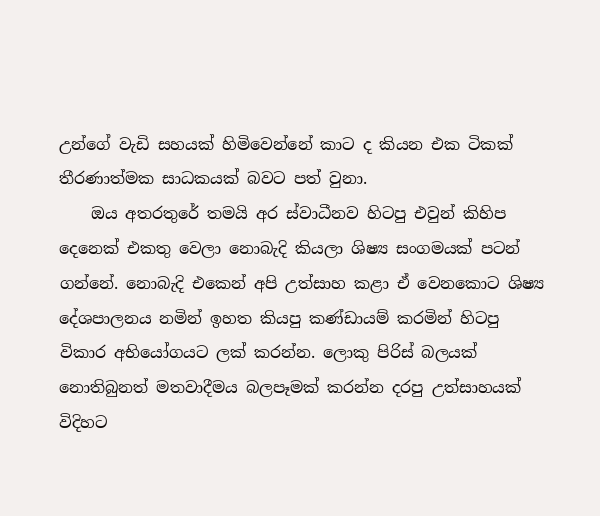උන්ගේ වැඩි සහයක් හිමිවෙන්නේ කාට ද කියන එක ටිකක් තීරණාත්මක සාධකයක් බවට පත් වුනා.
    ඔය අතරතුරේ තමයි අර ස්වාධීනව හිටපු එවුන් කිහිප දෙනෙක් එකතු වෙලා නොබැදි කියලා ශිෂ්‍ය සංගමයක් පටන් ගන්නේ. නොබැදි එකෙන් අපි උත්සාහ කළා ඒ වෙනකොට ශිෂ්‍ය දේශපාලනය නමින් ඉහත කියපු කණ්ඩායම් කරමින් හිටපු විකාර අභියෝගයට ලක් කරන්න. ලොකු පිරිස් බලයක් නොතිබුනත් මතවාදීමය බලපෑමක් කරන්න දරපු උත්සාහයක් විදිහට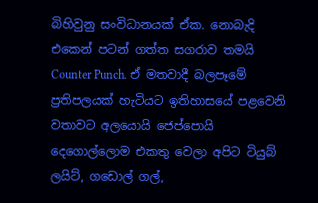බිහිවුනු සංවිධානයක් ඒක. නොබැදි එකෙන් පටන් ගත්ත සගරාව තමයි Counter Punch. ඒ මතවාදී බලපෑමේ ප්‍රතිපලයක් හැටියට ඉතිහාසයේ පළවෙනි වතාවට අලයොයි ජෙප්පොයි දෙගොල්ලොම එකතු වෙලා අපිට ටියුබ් ලයිට්, ගඩොල් ගල්,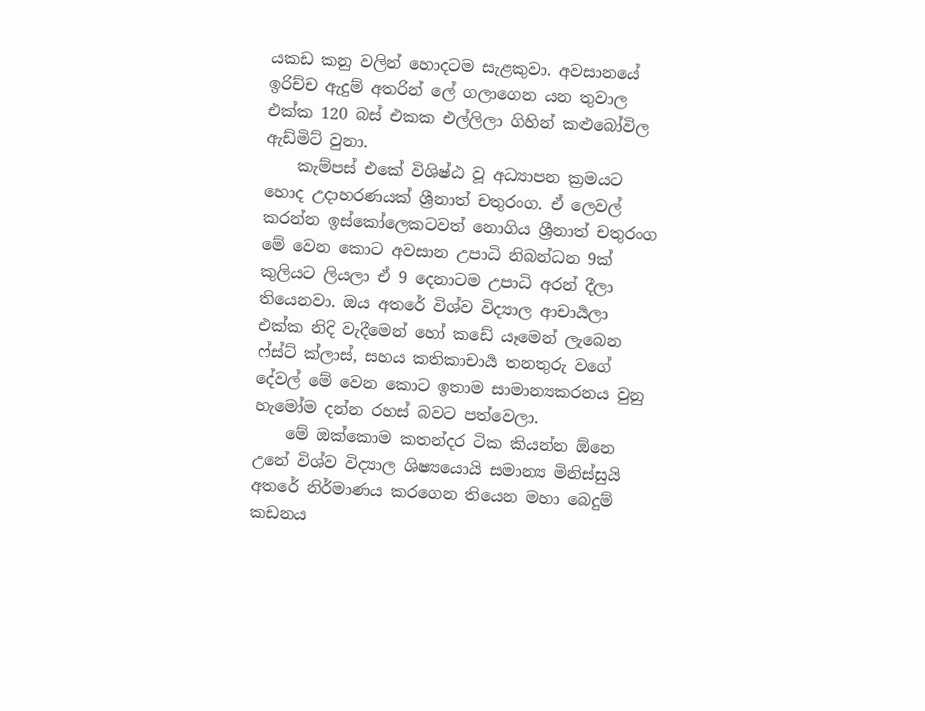යකඩ කනු වලින් හොදටම සැළකුවා. අවසානයේ ඉරිච්ච ඇදුම් අතරින් ලේ ගලාගෙන යන තුවාල එක්ක 120 බස් එකක එල්ලිලා ගිහින් කළුබෝවිල ඇඩ්මිට් වුනා.
    කැම්පස් එකේ විශිෂ්ඨ වූ අධ්‍යාපන ක්‍රමයට හොද උදාහරණයක් ශ්‍රීනාත් චතුරංග. ඒ ලෙවල් කරන්න ඉස්කෝලෙකටවත් නොගිය ශ්‍රීනාත් චතුරංග මේ වෙන කොට අවසාන උපාධි නිබන්ධන 9ක් කුලියට ලියලා ඒ 9 දෙනාටම උපාධි අරන් දීලා තියෙනවා. ඔය අතරේ විශ්ව විද්‍යාල ආචාර්‍යලා එක්ක නිදි වැදීමෙන් හෝ කඩේ යෑමෙන් ලැබෙන ෆ්ස්ට් ක්ලාස්, සහය කතිකාචාර්‍ය තනතුරු වගේ දේවල් මේ වෙන කොට ඉතාම සාමාන්‍යකරනය වුනු හැමෝම දන්න රහස් බවට පත්වෙලා.
    මේ ඔක්කොම කතන්දර ටික කියන්න ඕනෙ උනේ විශ්ව විද්‍යාල ශිෂ්‍යයොයි සමාන්‍ය මිනිස්සුයි අතරේ නිර්මාණය කරගෙන තියෙන මහා බෙදුම් කඩනය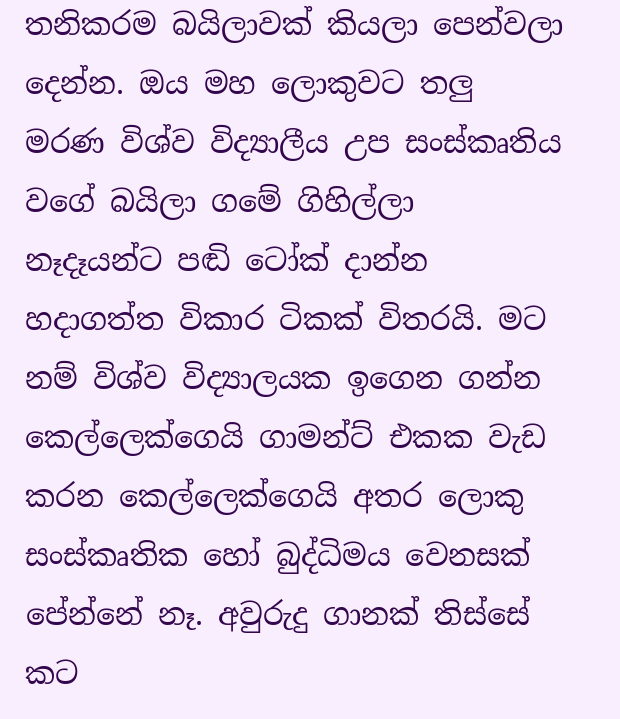තනිකරම බයිලාවක් කියලා පෙන්වලා දෙන්න. ඔය මහ ලොකුවට තලු මරණ විශ්ව විද්‍යාලීය උප සංස්කෘතිය වගේ බයිලා ගමේ ගිහිල්ලා නෑදෑයන්ට පඬි ටෝක් දාන්න හදාගත්ත විකාර ටිකක් විතරයි. මට නම් විශ්ව විද්‍යාලයක ඉගෙන ගන්න කෙල්ලෙක්ගෙයි ගාමන්ට් එකක වැඩ කරන කෙල්ලෙක්ගෙයි අතර ලොකු සංස්කෘතික හෝ බුද්ධිමය වෙනසක් පේන්නේ නෑ. අවුරුදු ගානක් තිස්සේ කට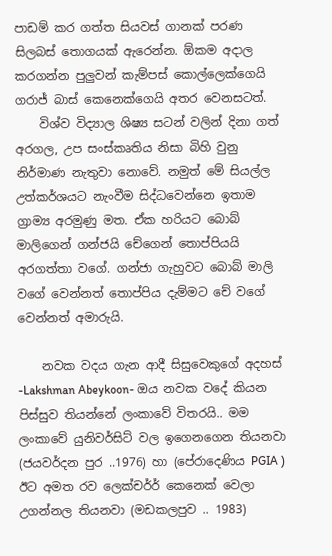පාඩම් කර ගත්ත සියවස් ගානක් පරණ සිලබස් තොගයක් ඇරෙන්න. ඕකම අදාල කරගන්න පුලුවන් කැම්පස් කොල්ලෙක්ගෙයි ගරාජ් බාස් කෙනෙක්ගෙයි අතර වෙනසටත්.
    විශ්ව විද්‍යාල ශිෂ්‍ය සටන් වලින් දිනා ගත් අරගල, උප සංස්කෘතිය නිසා බිහි වුනු නිර්මාණ නැතුවා නොවේ. නමුත් මේ සියල්ල උත්කර්ශයට නැංවීම සිද්ධවෙන්නෙ ඉතාම ග්‍රාම්‍ය අරමුණු මත. ඒක හරියට බොබ් මාලිගෙන් ගන්ජයි චේගෙන් තොප්පියයි අරගත්තා වගේ. ගන්ජා ගැහුවට බොබ් මාලි වගේ වෙන්නත් තොප්පිය දැම්මට චේ වගේ වෙන්නත් අමාරුයි.

    නවක වදය ගැන ආදී සිසුවෙකුගේ අදහස් -Lakshman Abeykoon- ඔය නවක වදේ කියන පිස්සුව තියන්නේ ලංකාවේ විතරයි.. මම ලංකාවේ යුනිවර්සිට් වල ඉගෙනගෙන තියනවා (ජයවර්දන පුර ..1976) හා (පේරාදෙණිය PGIA ) ඊට අමත රව ලෙක්චර්ර් කෙනෙක් වෙලා උගන්නල තියනවා (මඩකලපුව .. 1983)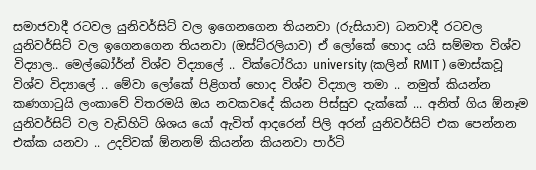සමාජවාදී රටවල යුනිවර්සිට් වල ඉගෙනගෙන තියනවා (රුසියාව) ධනවාදී රටවල යුනිවර්සිට් වල ඉගෙනගෙන තියනවා (ඔස්ට්රලියාව) ඒ ලෝකේ හොද යයි සම්මත විශ්ව විද්‍යාල.. මෙල්බෝර්න් විශ්ව විද්‍යාලේ .. වික්ටෝරියා university (කලින් RMIT ) මොස්කවූ විශ්ව විද්‍යාලේ .. මේවා ලෝකේ පිළිගත් හොද විශ්ව විද්‍යාල තමා .. නමුත් කියන්න කණගාටුයි ලංකාවේ විතරමයි ඔය නවකවදේ කියන පිස්සුව දැක්කේ ... අනිත් ගිය ඕනෑම යුනිවර්සිට් වල වැඩිහිටි ශිශය යෝ ඇවිත් ආදරෙන් පිලි අරන් යුනිවර්සිට් එක පෙන්නන එක්ක යනවා .. උදව්වක් ඕනනම් කියන්න කියනවා පාර්ටි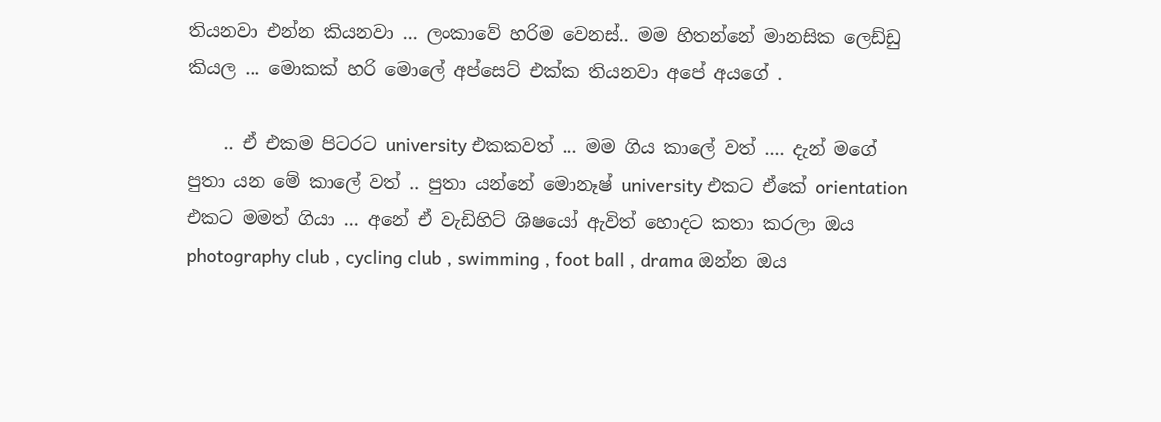තියනවා එන්න කියනවා ... ලංකාවේ හරිම වෙනස්.. මම හිතන්නේ මානසික ලෙඩ්ඩු කියල ... මොකක් හරි මොලේ අප්සෙට් එක්ක තියනවා අපේ අයගේ .

    .. ඒ එකම පිටරට university එකකවත් ... මම ගිය කාලේ වත් .... දැන් මගේ පුතා යන මේ කාලේ වත් .. පුතා යන්නේ මොනෑෂ් university එකට ඒකේ orientation එකට මමත් ගියා ... අනේ ඒ වැඩිහිට් ශිෂයෝ ඇවිත් හොදට කතා කරලා ඔය photography club , cycling club , swimming , foot ball , drama ඔන්න ඔය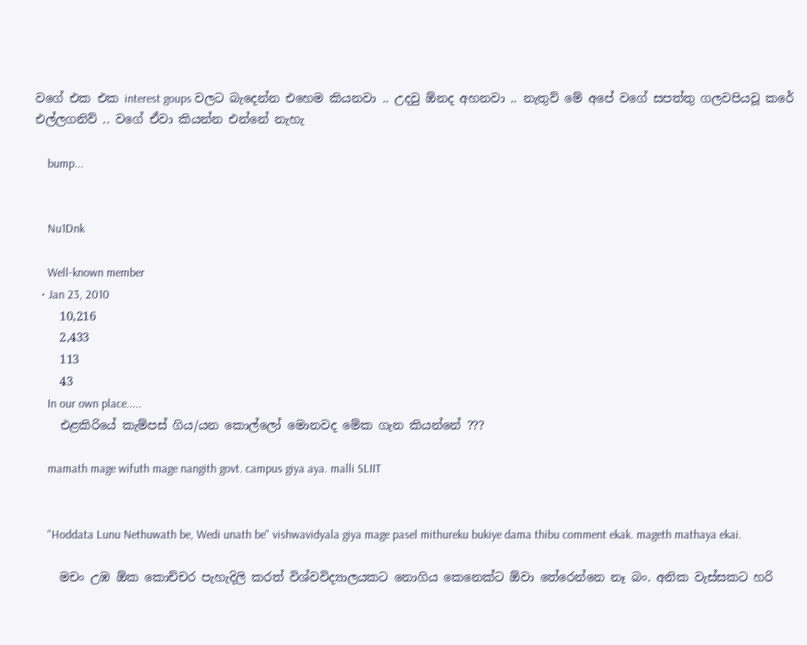වගේ එක එක interest goups වලට බැදෙන්න එහෙම කියනවා .. උදවු ඕනද අහනවා .. නැතුව් මේ අපේ වගේ සපත්තු ගලවපියවූ කරේ එල්ලගනිව් .. වගේ ඒවා කියන්න එන්නේ නැහැ

    bump...


    Nu1Dnk

    Well-known member
  • Jan 23, 2010
    10,216
    2,433
    113
    43
    In our own place.....
    එළකිරියේ කැම්පස් ගිය/යන කොල්ලෝ මොනවද මේක ගැන කියන්නේ ???

    mamath mage wifuth mage nangith govt. campus giya aya. malli SLIIT


    "Hoddata Lunu Nethuwath be, Wedi unath be" vishwavidyala giya mage pasel mithureku bukiye dama thibu comment ekak. mageth mathaya ekai.

    මචං උඹ ඕක කොච්චර පැහැදිලි කරත් විශ්වවිද්‍යාලයකට නොගිය කෙනෙක්ට ඕවා තේරෙන්නෙ නෑ බං. අනික වැස්සකට හරි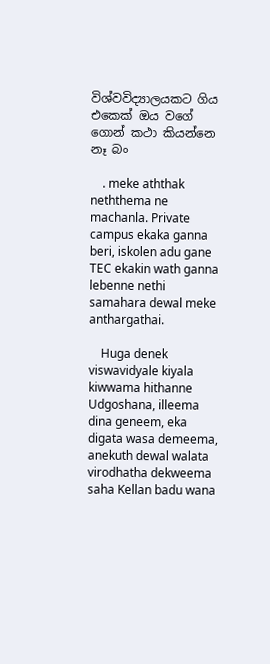විශ්වවිද්‍යාලයකට ගිය එකෙක් ඔය වගේ ගොන් කථා කියන්නෙ නෑ බං

    . meke aththak neththema ne machanla. Private campus ekaka ganna beri, iskolen adu gane TEC ekakin wath ganna lebenne nethi samahara dewal meke anthargathai.

    Huga denek viswavidyale kiyala kiwwama hithanne Udgoshana, illeema dina geneem, eka digata wasa demeema, anekuth dewal walata virodhatha dekweema saha Kellan badu wana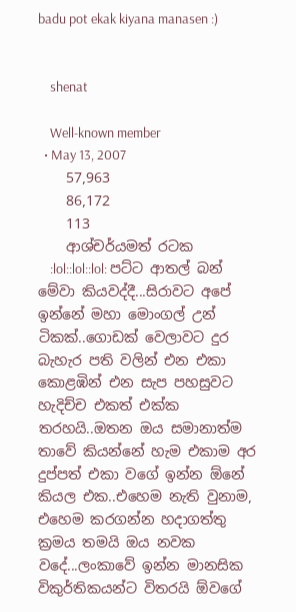badu pot ekak kiyana manasen :)


    shenat

    Well-known member
  • May 13, 2007
    57,963
    86,172
    113
    ආශ්චර්යමත් රටක
    :lol::lol::lol: පට්ට ආතල් බන් මේවා කියවද්දී...සිරාවට අපේ ඉන්නේ මහා මොංගල් උන් ටිකක්..ගොඩක් වෙලාවට දුර බැහැර පති වලින් එන එකා කොළඹින් එන සැප පහසුවට හැදිච්ච එකත් එක්ක තරහයි..ඔතන ඔය සමානාත්ම තාවේ කියන්නේ හැම එකාම අර දුප්පත් එකා වගේ ඉන්න ඕනේ කියල එක..එහෙම නැති වුනාම, එහෙම කරගන්න හදාගත්තු ක්‍රමය තමයි ඔය නවක වදේ...ලංකාවේ ඉන්න මානසික විකුර්තිකයන්ට විතරයි ඕවගේ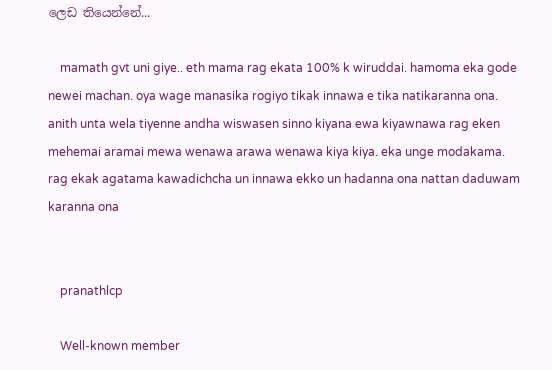ලෙඩ තියෙන්නේ...

    mamath gvt uni giye.. eth mama rag ekata 100% k wiruddai. hamoma eka gode newei machan. oya wage manasika rogiyo tikak innawa e tika natikaranna ona. anith unta wela tiyenne andha wiswasen sinno kiyana ewa kiyawnawa rag eken mehemai aramai mewa wenawa arawa wenawa kiya kiya. eka unge modakama. rag ekak agatama kawadichcha un innawa ekko un hadanna ona nattan daduwam karanna ona


    pranathlcp

    Well-known member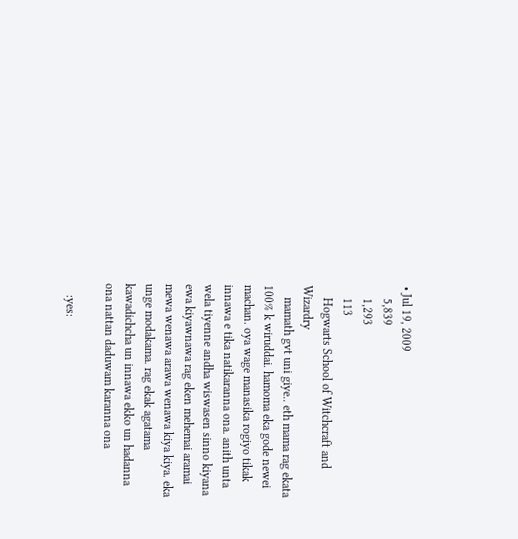• Jul 19, 2009
    5,839
    1,293
    113
    Hogwarts School of Witchcraft and Wizardry
    mamath gvt uni giye.. eth mama rag ekata 100% k wiruddai. hamoma eka gode newei machan. oya wage manasika rogiyo tikak innawa e tika natikaranna ona. anith unta wela tiyenne andha wiswasen sinno kiyana ewa kiyawnawa rag eken mehemai aramai mewa wenawa arawa wenawa kiya kiya. eka unge modakama. rag ekak agatama kawadichcha un innawa ekko un hadanna ona nattan daduwam karanna ona

    :yes: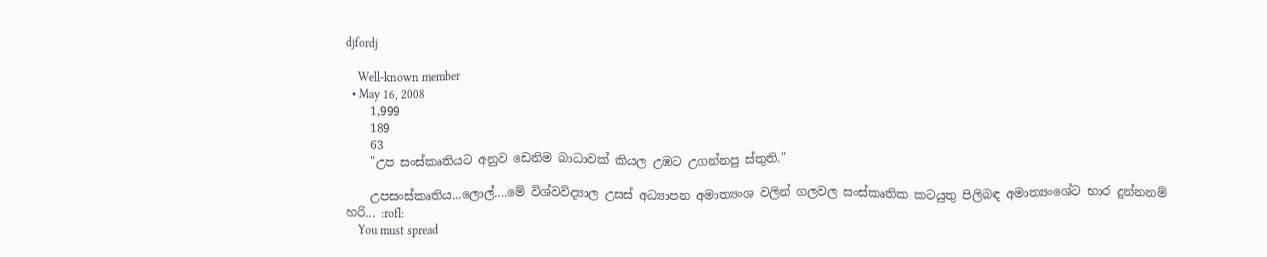djfordj

    Well-known member
  • May 16, 2008
    1,999
    189
    63
    "උප සංස්කෘතියට අනුව ඩෙනිම බාධාවක් කියල උඹට උගන්නපු ස්තුති."

    උපසංස්කෘතිය...ලොල්....මේ විශ්වවිද්‍යාල උසස් අධ්‍යාපන අමාත්‍යංශ වලින් ගලවල සංස්කෘතික කටයුතු පිලිබඳ අමාත්‍යංශේට භාර දුන්නනම් හරි... :rofl:
    You must spread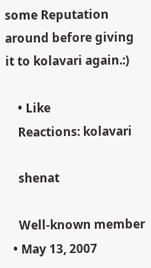some Reputation around before giving it to kolavari again.:)

    • Like
    Reactions: kolavari

    shenat

    Well-known member
  • May 13, 2007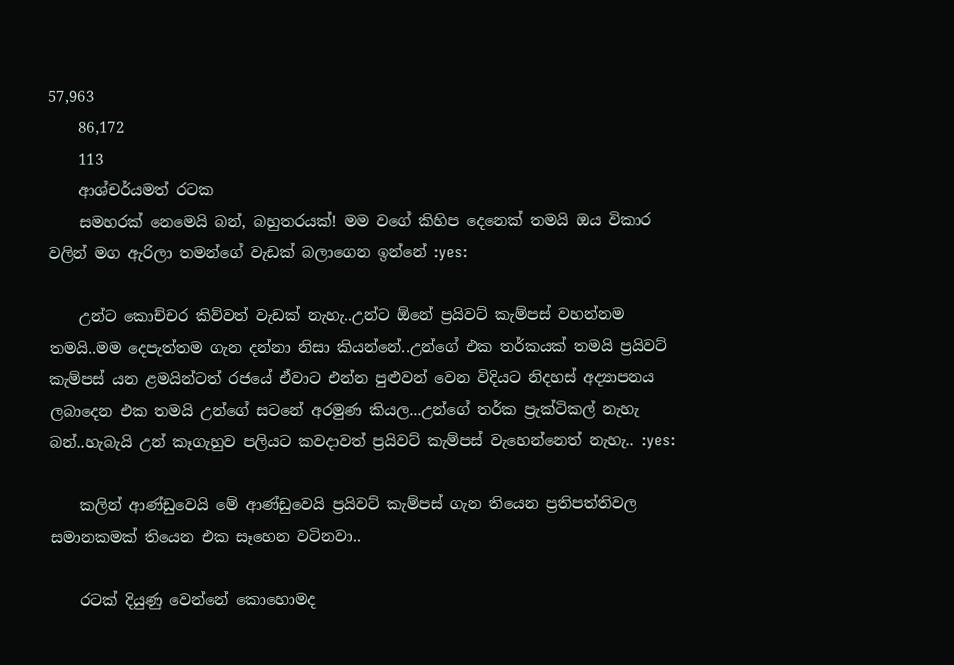57,963
    86,172
    113
    ආශ්චර්යමත් රටක
    සමහරක් නෙමෙයි බන්, බහුතරයක්! මම වගේ කිහිප දෙනෙක් තමයි ඔය විකාර වලින් මග ඇරිලා තමන්ගේ වැඩක් බලාගෙන ඉන්නේ :yes:

    උන්ට කොච්චර කිව්වත් වැඩක් නැහැ..උන්ට ඕනේ ප්‍රයිවට් කැම්පස් වහන්නම තමයි..මම දෙපැත්තම ගැන දන්නා නිසා කියන්නේ..උන්ගේ එක තර්කයක් තමයි ප්‍රයිවට් කැම්පස් යන ළමයින්ටත් රජයේ ඒවාට එන්න පුළුවන් වෙන විදියට නිදහස් අද්‍යාපනය ලබාදෙන එක තමයි උන්ගේ සටනේ අරමුණ කියල...උන්ගේ තර්ක ප්‍රැක්ටිකල් නැහැ බන්..හැබැයි උන් කෑගැහුව පලියට කවදාවත් ප්‍රයිවට් කැම්පස් වැහෙන්නෙත් නැහැ.. :yes:

    කලින් ආණ්ඩුවෙයි මේ ආණ්ඩුවෙයි ප්‍රයිවට් කැම්පස් ගැන තියෙන ප්‍රතිපත්තිවල සමානකමක් තියෙන එක සෑහෙන වටිනවා..

    රටක් දියුණු වෙන්නේ කොහොමද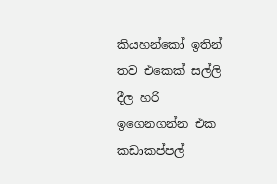කියහන්කෝ ඉතින් තව එකෙක් සල්ලි දීල හරි ඉගෙනගන්න එක කඩාකප්පල්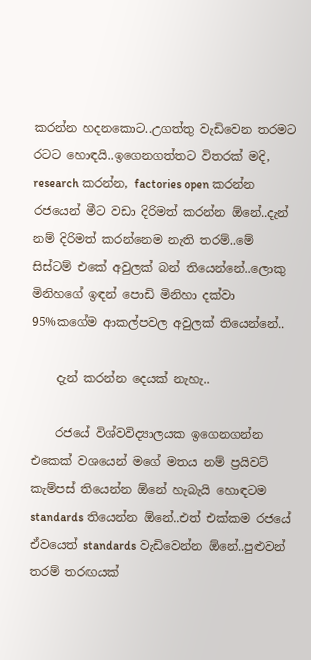කරන්න හදනකොට..උගත්තු වැඩිවෙන තරමට රටට හොඳයි..ඉගෙනගත්තට විතරක් මදි, research කරන්න, factories open කරන්න රජයෙන් මීට වඩා දිරිමත් කරන්න ඕනේ..දැන් නම් දිරිමත් කරන්නෙම නැති තරම්..මේ සිස්ටම් එකේ අවුලක් බන් තියෙන්නේ..ලොකු මිනිහගේ ඉඳන් පොඩි මිනිහා දක්වා 95%කගේම ආකල්පවල අවුලක් තියෙන්නේ..

    දැන් කරන්න දෙයක් නැහැ..

    රජයේ විශ්වවිද්‍යාලයක ඉගෙනගන්න එකෙක් වශයෙන් මගේ මතය නම් ප්‍රයිවට් කැම්පස් තියෙන්න ඕනේ හැබැයි හොඳටම standards තියෙන්න ඕනේ..එත් එක්කම රජයේ ඒවයෙත් standards වැඩිවෙන්න ඕනේ..පුළුවන් තරම් තරඟයක්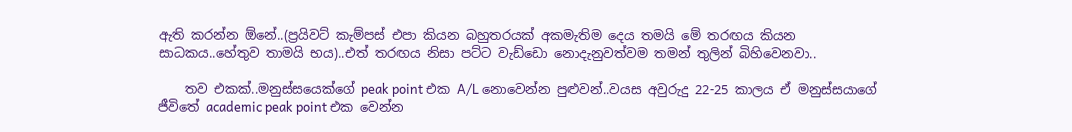ඇති කරන්න ඕනේ..(ප්‍රයිවට් කැම්පස් එපා කියන බහුතරයක් අකමැතිම දෙය තමයි මේ තරඟය කියන සාධකය..හේතුව තාමයි භය)..එත් තරඟය නිසා පට්ට වැඩ්ඩො නොදැනුවත්වම තමන් තුලින් බිහිවෙනවා..

    තව එකක්..මනුස්සයෙක්ගේ peak point එක A/L නොවෙන්න පුළුවන්..වයස අවුරුදු 22-25 කාලය ඒ මනුස්සයාගේ ජීවිතේ academic peak point එක වෙන්න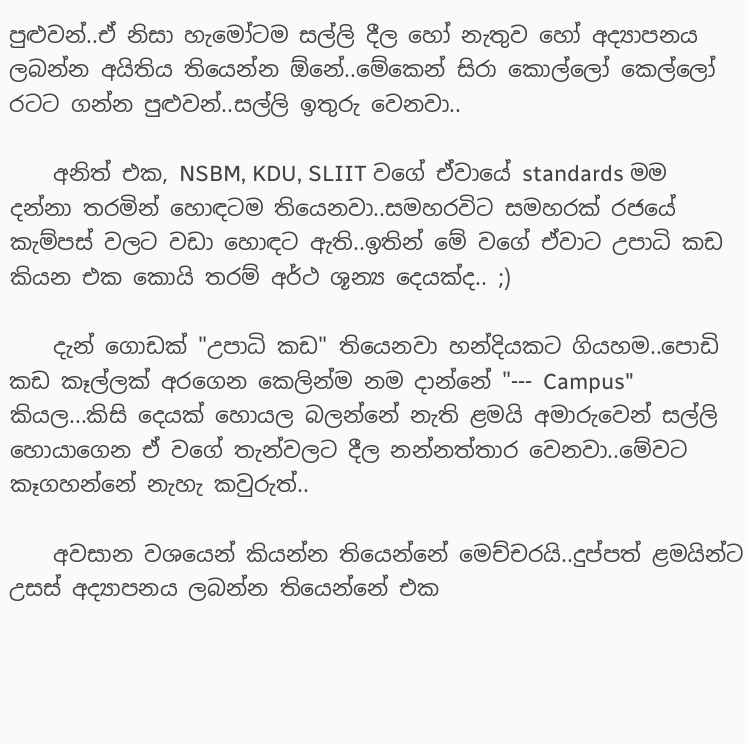පුළුවන්..ඒ නිසා හැමෝටම සල්ලි දීල හෝ නැතුව හෝ අද්‍යාපනය ලබන්න අයිතිය තියෙන්න ඕනේ..මේකෙන් සිරා කොල්ලෝ කෙල්ලෝ රටට ගන්න පුළුවන්..සල්ලි ඉතුරු වෙනවා..

    අනිත් එක, NSBM, KDU, SLIIT වගේ ඒවායේ standards මම දන්නා තරමින් හොඳටම තියෙනවා..සමහරවිට සමහරක් රජයේ කැම්පස් වලට වඩා හොඳට ඇති..ඉතින් මේ වගේ ඒවාට උපාධි කඩ කියන එක කොයි තරම් අර්ථ ශූන්‍ය දෙයක්ද.. ;)

    දැන් ගොඩක් "උපාධි කඩ" තියෙනවා හන්දියකට ගියහම..පොඩි කඩ කෑල්ලක් අරගෙන කෙලින්ම නම දාන්නේ "--- Campus" කියල...කිසි දෙයක් හොයල බලන්නේ නැති ළමයි අමාරුවෙන් සල්ලි හොයාගෙන ඒ වගේ තැන්වලට දීල නන්නත්තාර වෙනවා..මේවට කෑගහන්නේ නැහැ කවුරුත්..

    අවසාන වශයෙන් කියන්න තියෙන්නේ මෙච්චරයි..දුප්පත් ළමයින්ට උසස් අද්‍යාපනය ලබන්න තියෙන්නේ එක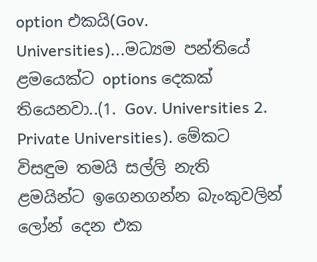option එකයි(Gov. Universities)...මධ්‍යම පන්තියේ ළමයෙක්ට options දෙකක් තියෙනවා..(1. Gov. Universities 2. Private Universities). මේකට විසඳුම තමයි සල්ලි නැති ළමයින්ට ඉගෙනගන්න බැංකුවලින් ලෝන් දෙන එක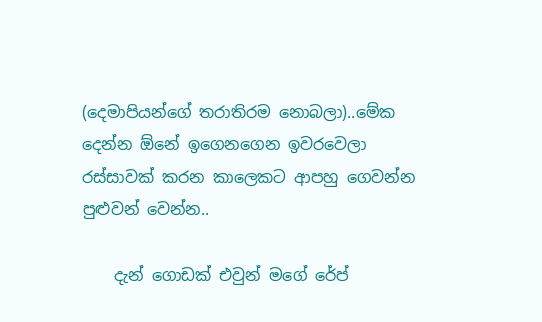(දෙමාපියන්ගේ තරාතිරම නොබලා)..මේක දෙන්න ඕනේ ඉගෙනගෙන ඉවරවෙලා රස්සාවක් කරන කාලෙකට ආපහු ගෙවන්න පුළුවන් වෙන්න..

    දැන් ගොඩක් එවුන් මගේ රේප්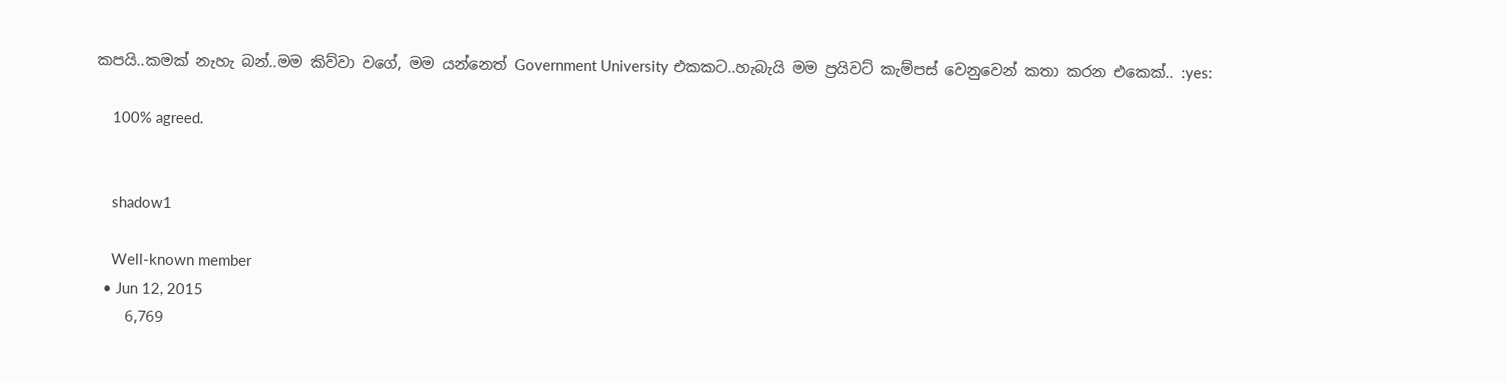කපයි..කමක් නැහැ බන්..මම කිව්වා වගේ, මම යන්නෙත් Government University එකකට..හැබැයි මම ප්‍රයිවට් කැම්පස් වෙනුවෙන් කතා කරන එකෙක්.. :yes:

    100% agreed.


    shadow1

    Well-known member
  • Jun 12, 2015
    6,769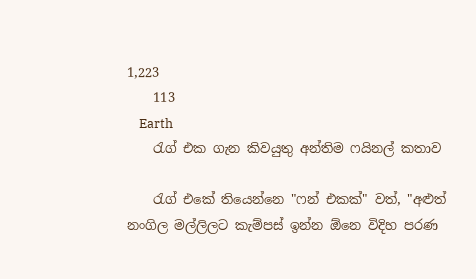1,223
    113
    Earth
    රැග් එක ගැන කිවයුතු අන්තිම ෆයිනල් කතාව

    රැග් එකේ තියෙන්නෙ "ෆන් එකක්" වත්, "අළුත් නංගිල මල්ලිලට කැම්පස් ඉන්න ඕනෙ විදිහ පරණ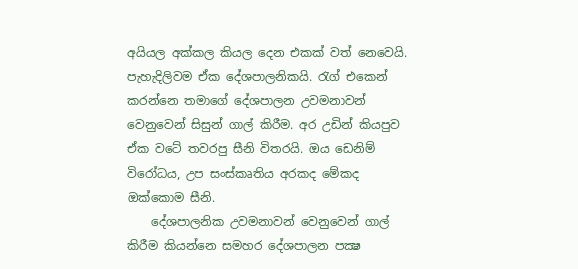අයියල අක්කල කියල දෙන එකක් වත් නෙවෙයි. පැහැදිලිවම ඒක දේශපාලනිකයි. රැග් එකෙන් කරන්නෙ තමාගේ දේශපාලන උවමනාවන් වෙනුවෙන් සිසුන් ගාල් කිරීම. අර උඩින් කියපුව ඒක වටේ තවරපු සීනි විතරයි. ඔය ඩෙනිම් විරෝධය, උප සංස්කෘතිය අරකද මේකද ඔක්කොම සීනි.
    දේශපාලනික උවමනාවන් වෙනුවෙන් ගාල් කිරීම කියන්නෙ සමහර දේශපාලන පක්‍ෂ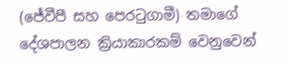(ජේවීපී සහ පෙරටුගාමී) තමාගේ දේශපාලන ක්‍රියාකාරකම් වෙනුවෙන්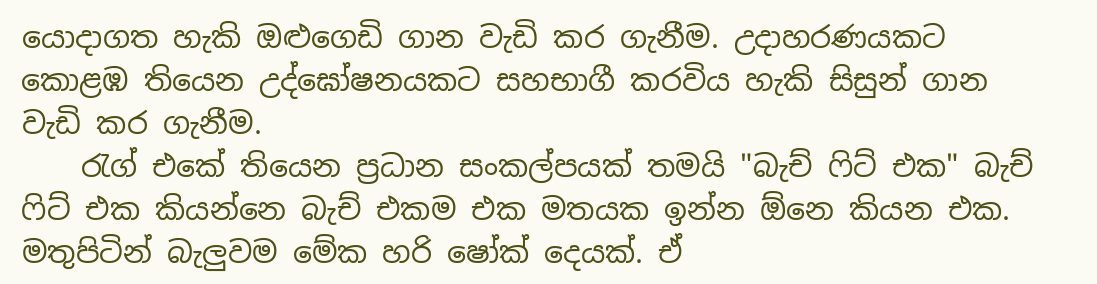යොදාගත හැකි ඔළුගෙඩි ගාන වැඩි කර ගැනීම. උදාහරණයකට කොළඹ තියෙන උද්ඝෝෂනයකට සහභාගී කරවිය හැකි සිසුන් ගාන වැඩි කර ගැනීම.
    රැග් එකේ තියෙන ප්‍රධාන සංකල්පයක් තමයි "බැච් ෆිට් එක" බැච් ෆිට් එක කියන්නෙ බැච් එකම එක මතයක ඉන්න ඕනෙ කියන එක. මතුපිටින් බැලුවම මේක හරි ෂෝක් දෙයක්. ඒ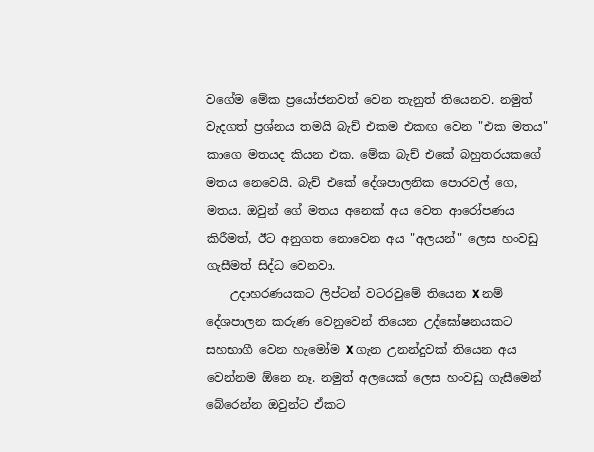වගේම මේක ප්‍රයෝජනවත් වෙන තැනුත් තියෙනව. නමුත් වැදගත් ප්‍රශ්නය තමයි බැච් එකම එකඟ වෙන "එක මතය" කාගෙ මතයද කියන එක. මේක බැච් එකේ බහුතරයකගේ මතය නෙවෙයි. බැච් එකේ දේශපාලනික පොරවල් ගෙ, මතය. ඔවුන් ගේ මතය අනෙක් අය වෙත ආරෝපණය කිරීමත්, ඊට අනුගත නොවෙන අය "අලයන්" ලෙස හංවඩු ගැසීමත් සිද්ධ වෙනවා.
    උදාහරණයකට ලිප්ටන් වටරවුමේ තියෙන X නම් දේශපාලන කරුණ වෙනුවෙන් තියෙන උද්ඝෝෂනයකට සහභාගී වෙන හැමෝම X ගැන උනන්දුවක් තියෙන අය වෙන්නම ඕනෙ නෑ. නමුත් අලයෙක් ලෙස හංවඩු ගැසීමෙන් බේරෙන්න ඔවුන්ට ඒකට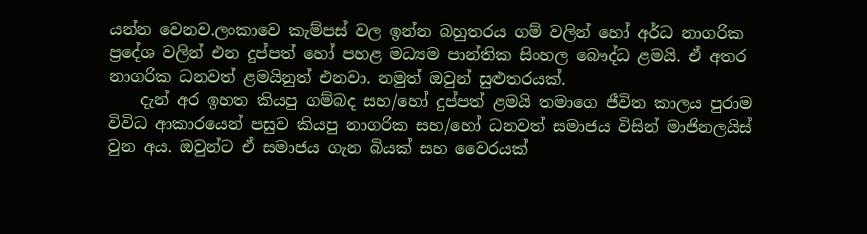යන්න වෙනව.ලංකාවෙ කැම්පස් වල ඉන්න බහුතරය ගම් වලින් හෝ අර්ධ නාගරික ප්‍රදේශ වලින් එන දුප්පත් හෝ පහළ මධ්‍යම පාන්තික සිංහල බෞද්ධ ළමයි. ඒ අතර නාගරික ධනවත් ළමයිනුත් එනවා. නමුත් ඔවුන් සුළුතරයක්.
    දැන් අර ඉහත කියපු ගම්බද සහ/හෝ දුප්පත් ළමයි තමාගෙ ජීවිත කාලය පුරාම විවිධ ආකාරයෙන් පසුව කියපු නාගරික සහ/හෝ ධනවත් සමාජය විසින් මාජිනලයිස් වුන අය. ඔවුන්ට ඒ සමාජය ගැන බියක් සහ වෛරයක්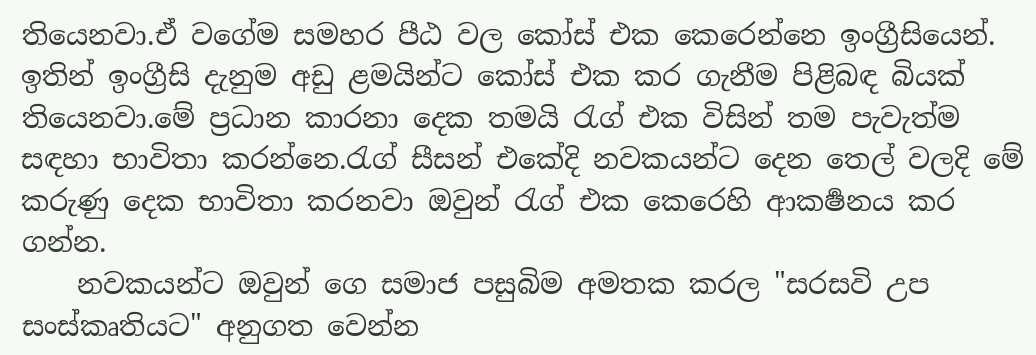තියෙනවා.ඒ වගේම සමහර පීඨ වල කෝස් එක කෙරෙන්නෙ ඉංග්‍රීසියෙන්. ඉතින් ඉංග්‍රීසි දැනුම අඩු ළමයින්ට කෝස් එක කර ගැනීම පිළිබඳ බියක් තියෙනවා.මේ ප්‍රධාන කාරනා දෙක තමයි රැග් එක විසින් තම පැවැත්ම සඳහා භාවිතා කරන්නෙ.රැග් සීසන් එකේදි නවකයන්ට දෙන තෙල් වලදි මේ කරුණු දෙක භාවිතා කරනවා ඔවුන් රැග් එක කෙරෙහි ආකර්‍ෂනය කර ගන්න.
    නවකයන්ට ඔවුන් ගෙ සමාජ පසුබිම අමතක කරල "සරසවි උප සංස්කෘතියට" අනුගත වෙන්න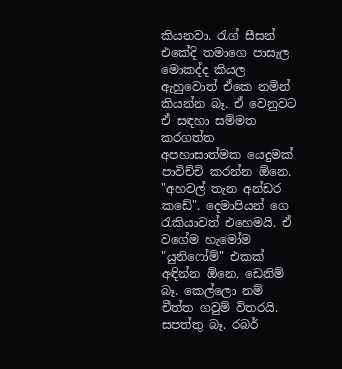කියනවා. රැග් සීසන් එකේදි තමාගෙ පාසැල මොකද්ද කියල ඇහුවොත් ඒකෙ නමින් කියන්න බෑ. ඒ වෙනුවට ඒ සඳහා සම්මත කරගත්ත අපහාසාත්මක යෙදුමක් පාවිච්චි කරන්න ඕනෙ. "අහවල් තැන අන්ඩර කඩේ". දෙමාපියන් ගෙ රැකියාවත් එහෙමයි. ඒ වගේම හැමෝම "යුනිෆෝම්" එකක් අඳින්න ඕනෙ. ඩෙනිම් බෑ. කෙල්ලො නම් චීත්ත ගවුම් විතරයි. සපත්තු බෑ. රබර්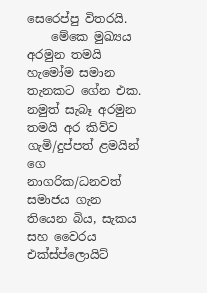සෙරෙප්පු විතරයි.
    මේකෙ මුඛ්‍යය අරමුන තමයි හැමෝම සමාන තැනකට ගේන එක. නමුත් සැබෑ අරමුන තමයි අර කිව්ව ගැමි/දුප්පත් ළමයින් ගෙ නාගරික/ධනවත් සමාජය ගැන තියෙන බිය, සැකය සහ වෛරය එක්ස්ප්ලොයිට්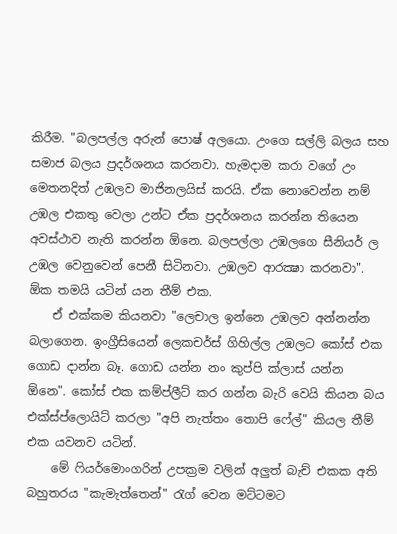කිරීම. "බලපල්ල අරුන් පොෂ් අලයො. උංගෙ සල්ලි බලය සහ සමාජ බලය ප්‍රදර්ශනය කරනවා. හැමදාම කරා වගේ උං මෙතනදිත් උඹලව මාජිනලයිස් කරයි. ඒක නොවෙන්න නම් උඹල එකතු වෙලා උන්ට ඒක ප්‍රදර්ශනය කරන්න තියෙන අවස්ථාව නැති කරන්න ඕනෙ. බලපල්ලා උඹලගෙ සීනියර් ල උඹල වෙනුවෙන් පෙනී සිටිනවා. උඹලව ආරක්‍ෂා කරනවා". ඕක තමයි යටින් යන තීම් එක.
    ඒ එක්කම කියනවා "ලෙචාල ඉන්නෙ උඹලව අන්නන්න බලාගෙන. ඉංග්‍රීසියෙන් ලෙකචර්ස් ගිහිල්ල උඹලට කෝස් එක ගොඩ දාන්න බෑ. ගොඩ යන්න නං කුප්පි ක්ලාස් යන්න ඕනෙ". කෝස් එක කම්ප්ලීට් කර ගන්න බැරි වෙයි කියන බය එක්ස්ප්ලොයිට් කරලා "අපි නැත්තං තොපි ෆේල්" කියල තීම් එක යවනව යටින්.
    මේ ෆියර්මොංගරින් උපක්‍රම වලින් අලුත් බැච් එකක අති බහුතරය "කැමැත්තෙන්" රැග් වෙන මට්ටමට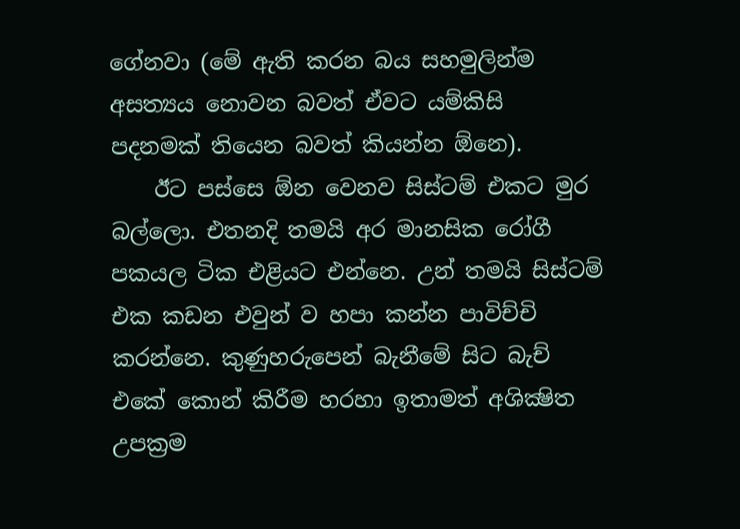ගේනවා (මේ ඇති කරන බය සහමුලින්ම අසත්‍යය නොවන බවත් ඒවට යම්කිසි පදනමක් තියෙන බවත් කියන්න ඕනෙ).
    ඊට පස්සෙ ඕන වෙනව සිස්ටම් එකට මුර බල්ලො. එතනදි තමයි අර මානසික රෝගී පකයල ටික එළියට එන්නෙ. උන් තමයි සිස්ටම් එක කඩන එවුන් ව හපා කන්න පාවිච්චි කරන්නෙ. කුණුහරුපෙන් බැනීමේ සිට බැච් එකේ කොන් කිරීම හරහා ඉතාමත් අශික්‍ෂිත උපක්‍රම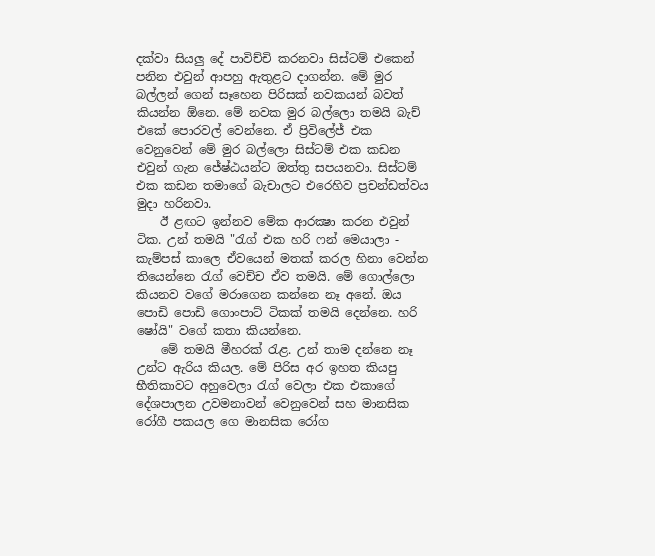දක්වා සියලු දේ පාවිච්චි කරනවා සිස්ටම් එකෙන් පනින එවුන් ආපහු ඇතුළට දාගන්න. මේ මුර බල්ලන් ගෙන් සෑහෙන පිරිසක් නවකයන් බවත් කියන්න ඕනෙ. මේ නවක මුර බල්ලො තමයි බැච් එකේ පොරවල් වෙන්නෙ. ඒ ප්‍රිවිලේජ් එක වෙනුවෙන් මේ මුර බල්ලො සිස්ටම් එක කඩන එවුන් ගැන ජේෂ්ඨයන්ට ඔත්තු සපයනවා. සිස්ටම් එක කඩන තමාගේ බැචාලට එරෙහිව ප්‍රචන්ඩත්වය මුදා හරිනවා.
    ඊ ළඟට ඉන්නව මේක ආරක්‍ෂා කරන එවුන් ටික. උන් තමයි "රැග් එක හරි ෆන් මෙයාලා - කැම්පස් කාලෙ ඒවයෙන් මතක් කරල හිනා වෙන්න තියෙන්නෙ රැග් වෙච්ච ඒව තමයි. මේ ගොල්ලො කියනව වගේ මරාගෙන කන්නෙ නෑ අනේ. ඔය පොඩි පොඩි ගොංපාට් ටිකක් තමයි දෙන්නෙ. හරි ෂෝයි" වගේ කතා කියන්නෙ.
    මේ තමයි මීහරක් රැළ. උන් තාම දන්නෙ නෑ උන්ට ඇරිය කියල. මේ පිරිස අර ඉහත කියපු භීතිකාවට අහුවෙලා රැග් වෙලා එක එකාගේ දේශපාලන උවමනාවන් වෙනුවෙන් සහ මානසික රෝගී පකයල ගෙ මානසික රෝග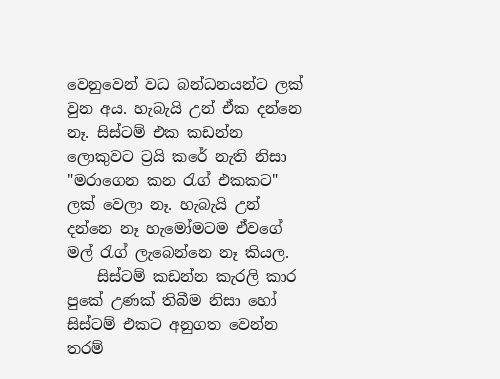වෙනුවෙන් වධ බන්ධනයන්ට ලක් වුන අය. හැබැයි උන් ඒක දන්නෙ නෑ. සිස්ටම් එක කඩන්න ලොකුවට ට්‍රයි කරේ නැති නිසා "මරාගෙන කන රැග් එකකට" ලක් වෙලා නෑ. හැබැයි උන් දන්නෙ නෑ හැමෝමටම ඒවගේ මල් රැග් ලැබෙන්නෙ නෑ කියල.
    සිස්ටම් කඩන්න කැරලි කාර පුකේ උණක් තිබීම නිසා හෝ සිස්ටම් එකට අනුගත වෙන්න තරම්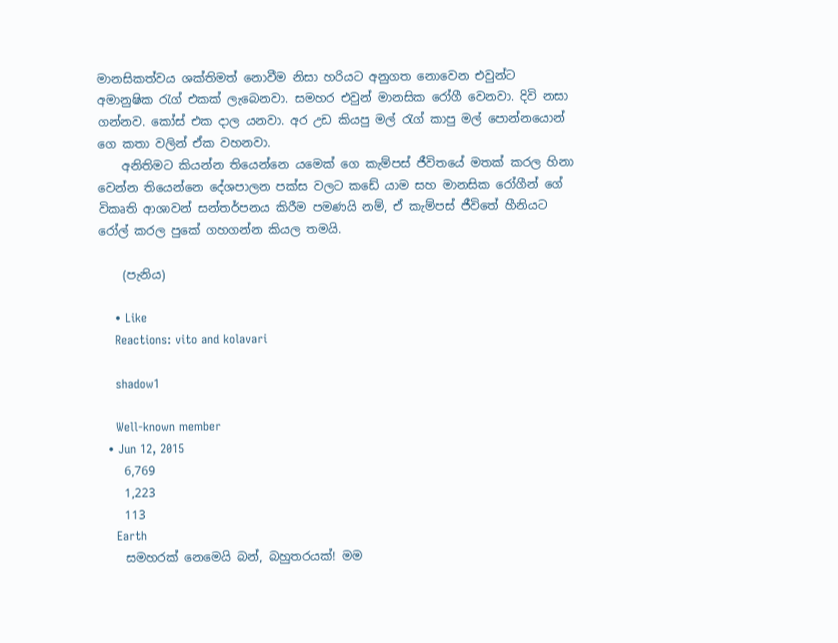මානසිකත්වය ශක්තිමත් නොවීම නිසා හරියට අනුගත නොවෙන එවුන්ට අමානුෂික රැග් එකක් ලැබෙනවා. සමහර එවුන් මානසික රෝගී වෙනවා. දිවි නසා ගන්නව. කෝස් එක දාල යනවා. අර උඩ කියපු මල් රැග් කාපු මල් පොන්නයොන් ගෙ කතා වලින් ඒක වහනවා.
    අනිතිමට කියන්න තියෙන්නෙ යමෙක් ගෙ කැම්පස් ජීවිතයේ මතක් කරල හිනා වෙන්න තියෙන්නෙ දේශපාලන පක්ස වලට කඩේ යාම සහ මානසික රෝගීන් ගේ විකෘති ආශාවන් සන්තර්පනය කිරීම පමණයි නම්, ඒ කැම්පස් ජීවිතේ හීනියට රෝල් කරල පුකේ ගහගන්න කියල තමයි.

    (පැනිය)

    • Like
    Reactions: vito and kolavari

    shadow1

    Well-known member
  • Jun 12, 2015
    6,769
    1,223
    113
    Earth
    සමහරක් නෙමෙයි බන්, බහුතරයක්! මම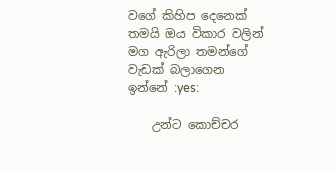වගේ කිහිප දෙනෙක් තමයි ඔය විකාර වලින් මග ඇරිලා තමන්ගේ වැඩක් බලාගෙන ඉන්නේ :yes:

    උන්ට කොච්චර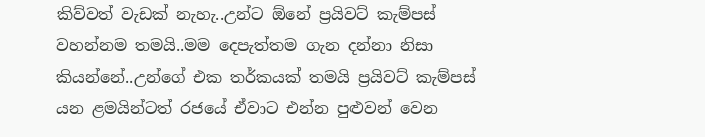කිව්වත් වැඩක් නැහැ..උන්ට ඕනේ ප්‍රයිවට් කැම්පස් වහන්නම තමයි..මම දෙපැත්තම ගැන දන්නා නිසා කියන්නේ..උන්ගේ එක තර්කයක් තමයි ප්‍රයිවට් කැම්පස් යන ළමයින්ටත් රජයේ ඒවාට එන්න පුළුවන් වෙන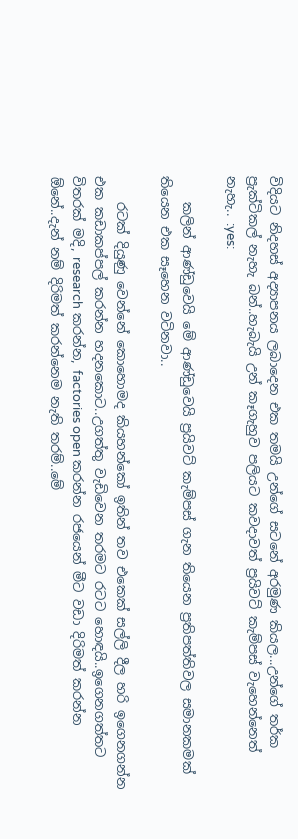විදියට නිදහස් අද්‍යාපනය ලබාදෙන එක තමයි උන්ගේ සටනේ අරමුණ කියල...උන්ගේ තර්ක ප්‍රැක්ටිකල් නැහැ බන්..හැබැයි උන් කෑගැහුව පලියට කවදාවත් ප්‍රයිවට් කැම්පස් වැහෙන්නෙත් නැහැ.. :yes:

    කලින් ආණ්ඩුවෙයි මේ ආණ්ඩුවෙයි ප්‍රයිවට් කැම්පස් ගැන තියෙන ප්‍රතිපත්තිවල සමානකමක් තියෙන එක සෑහෙන වටිනවා..

    රටක් දියුණු වෙන්නේ කොහොමද කියහන්කෝ ඉතින් තව එකෙක් සල්ලි දීල හරි ඉගෙනගන්න එක කඩාකප්පල් කරන්න හදනකොට..උගත්තු වැඩිවෙන තරමට රටට හොඳයි..ඉගෙනගත්තට විතරක් මදි, research කරන්න, factories open කරන්න රජයෙන් මීට වඩා දිරිමත් කරන්න ඕනේ..දැන් නම් දිරිමත් කරන්නෙම නැති තරම්..මේ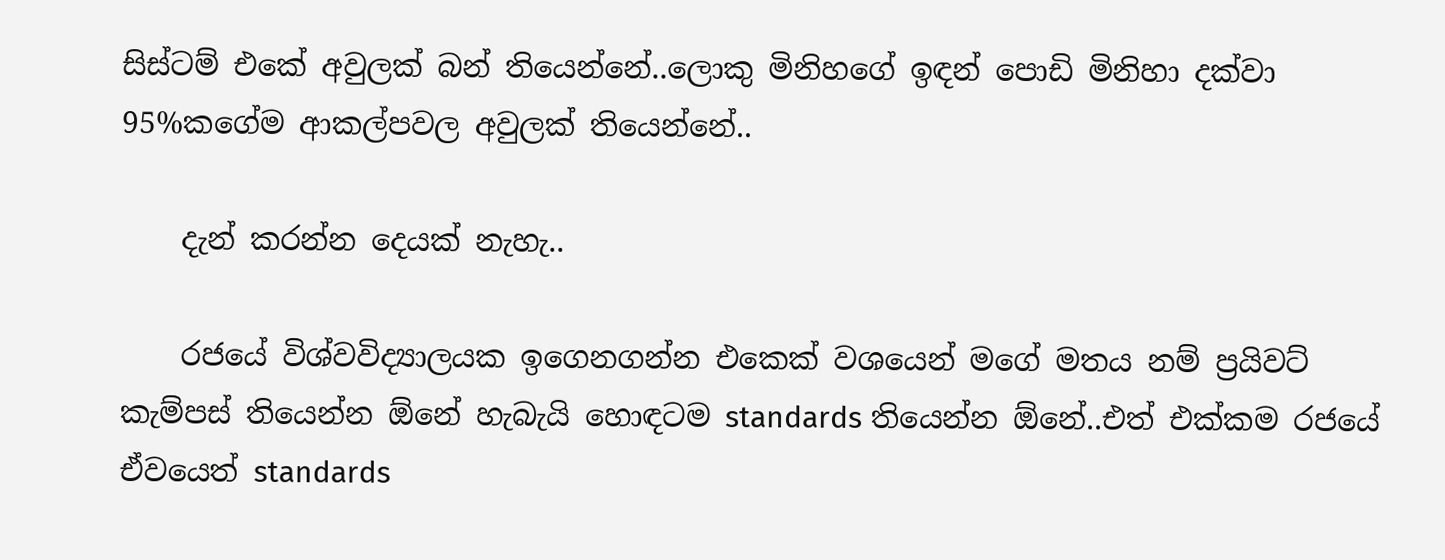සිස්ටම් එකේ අවුලක් බන් තියෙන්නේ..ලොකු මිනිහගේ ඉඳන් පොඩි මිනිහා දක්වා 95%කගේම ආකල්පවල අවුලක් තියෙන්නේ..

    දැන් කරන්න දෙයක් නැහැ..

    රජයේ විශ්වවිද්‍යාලයක ඉගෙනගන්න එකෙක් වශයෙන් මගේ මතය නම් ප්‍රයිවට් කැම්පස් තියෙන්න ඕනේ හැබැයි හොඳටම standards තියෙන්න ඕනේ..එත් එක්කම රජයේ ඒවයෙත් standards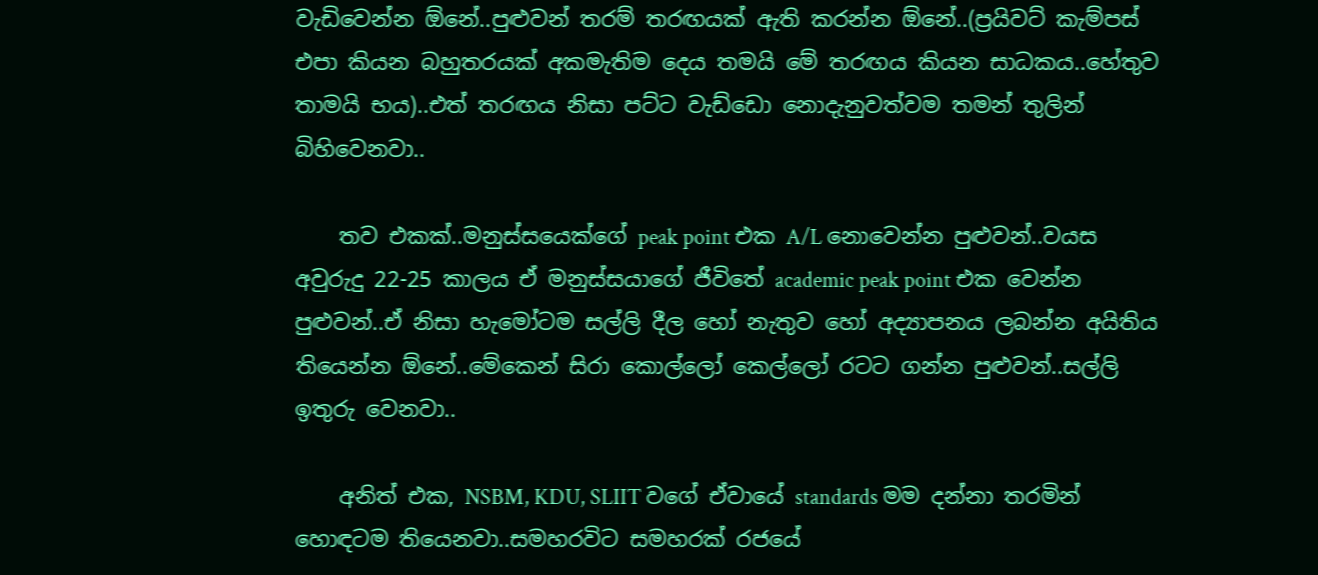වැඩිවෙන්න ඕනේ..පුළුවන් තරම් තරඟයක් ඇති කරන්න ඕනේ..(ප්‍රයිවට් කැම්පස් එපා කියන බහුතරයක් අකමැතිම දෙය තමයි මේ තරඟය කියන සාධකය..හේතුව තාමයි භය)..එත් තරඟය නිසා පට්ට වැඩ්ඩො නොදැනුවත්වම තමන් තුලින් බිහිවෙනවා..

    තව එකක්..මනුස්සයෙක්ගේ peak point එක A/L නොවෙන්න පුළුවන්..වයස අවුරුදු 22-25 කාලය ඒ මනුස්සයාගේ ජීවිතේ academic peak point එක වෙන්න පුළුවන්..ඒ නිසා හැමෝටම සල්ලි දීල හෝ නැතුව හෝ අද්‍යාපනය ලබන්න අයිතිය තියෙන්න ඕනේ..මේකෙන් සිරා කොල්ලෝ කෙල්ලෝ රටට ගන්න පුළුවන්..සල්ලි ඉතුරු වෙනවා..

    අනිත් එක, NSBM, KDU, SLIIT වගේ ඒවායේ standards මම දන්නා තරමින් හොඳටම තියෙනවා..සමහරවිට සමහරක් රජයේ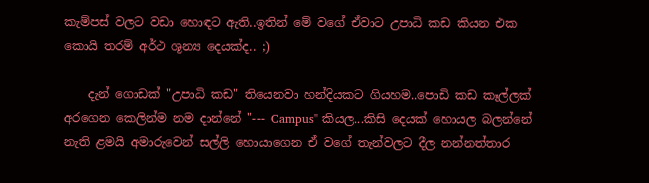කැම්පස් වලට වඩා හොඳට ඇති..ඉතින් මේ වගේ ඒවාට උපාධි කඩ කියන එක කොයි තරම් අර්ථ ශූන්‍ය දෙයක්ද.. ;)

    දැන් ගොඩක් "උපාධි කඩ" තියෙනවා හන්දියකට ගියහම..පොඩි කඩ කෑල්ලක් අරගෙන කෙලින්ම නම දාන්නේ "--- Campus" කියල...කිසි දෙයක් හොයල බලන්නේ නැති ළමයි අමාරුවෙන් සල්ලි හොයාගෙන ඒ වගේ තැන්වලට දීල නන්නත්තාර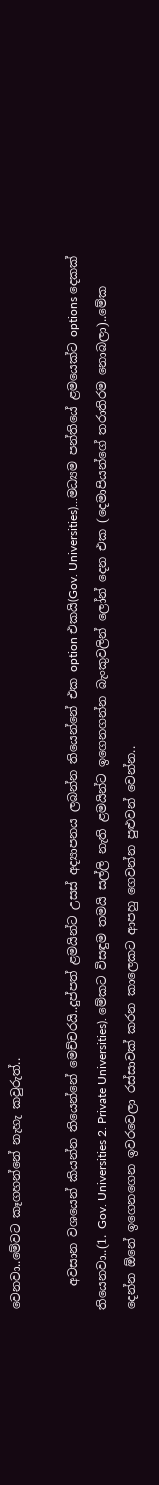වෙනවා..මේවට කෑගහන්නේ නැහැ කවුරුත්..

    අවසාන වශයෙන් කියන්න තියෙන්නේ මෙච්චරයි..දුප්පත් ළමයින්ට උසස් අද්‍යාපනය ලබන්න තියෙන්නේ එක option එකයි(Gov. Universities)...මධ්‍යම පන්තියේ ළමයෙක්ට options දෙකක් තියෙනවා..(1. Gov. Universities 2. Private Universities). මේකට විසඳුම තමයි සල්ලි නැති ළමයින්ට ඉගෙනගන්න බැංකුවලින් ලෝන් දෙන එක (දෙමාපියන්ගේ තරාතිරම නොබලා)..මේක දෙන්න ඕනේ ඉගෙනගෙන ඉවරවෙලා රස්සාවක් කරන කාලෙකට ආපහු ගෙවන්න පුළුවන් වෙන්න..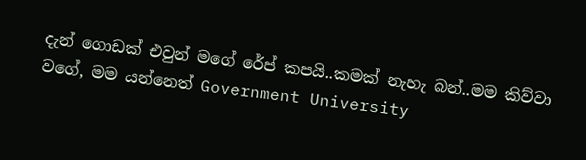දැන් ගොඩක් එවුන් මගේ රේප් කපයි..කමක් නැහැ බන්..මම කිව්වා වගේ, මම යන්නෙත් Government University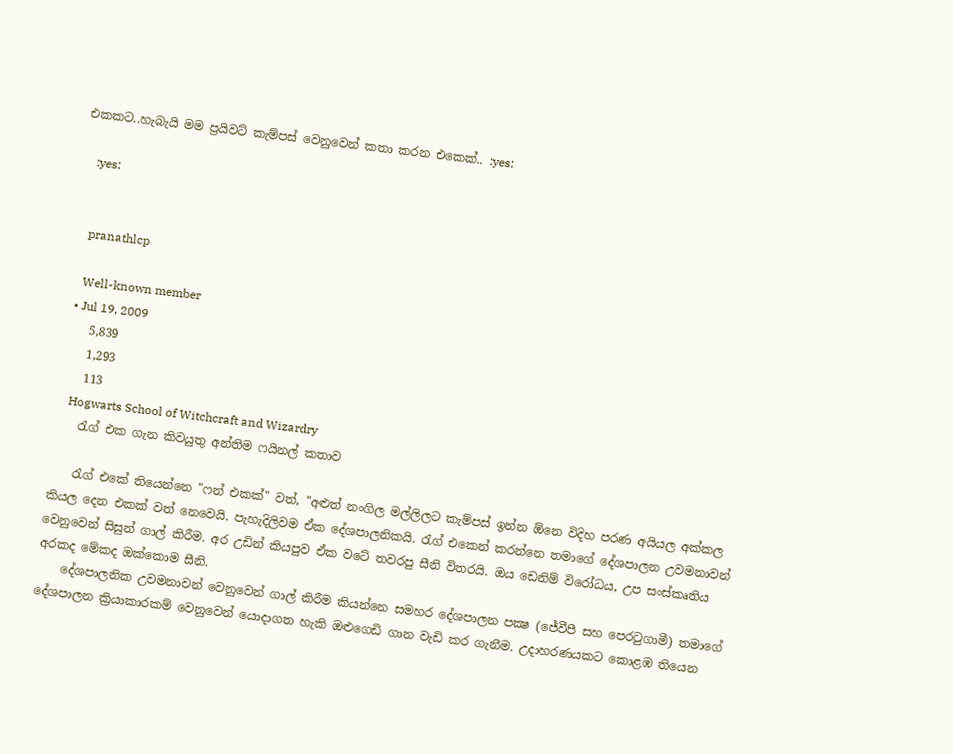එකකට..හැබැයි මම ප්‍රයිවට් කැම්පස් වෙනුවෙන් කතා කරන එකෙක්.. :yes:

    :yes:


    pranathlcp

    Well-known member
  • Jul 19, 2009
    5,839
    1,293
    113
    Hogwarts School of Witchcraft and Wizardry
    රැග් එක ගැන කිවයුතු අන්තිම ෆයිනල් කතාව

    රැග් එකේ තියෙන්නෙ "ෆන් එකක්" වත්, "අළුත් නංගිල මල්ලිලට කැම්පස් ඉන්න ඕනෙ විදිහ පරණ අයියල අක්කල කියල දෙන එකක් වත් නෙවෙයි. පැහැදිලිවම ඒක දේශපාලනිකයි. රැග් එකෙන් කරන්නෙ තමාගේ දේශපාලන උවමනාවන් වෙනුවෙන් සිසුන් ගාල් කිරීම. අර උඩින් කියපුව ඒක වටේ තවරපු සීනි විතරයි. ඔය ඩෙනිම් විරෝධය, උප සංස්කෘතිය අරකද මේකද ඔක්කොම සීනි.
    දේශපාලනික උවමනාවන් වෙනුවෙන් ගාල් කිරීම කියන්නෙ සමහර දේශපාලන පක්‍ෂ (ජේවීපී සහ පෙරටුගාමී) තමාගේ දේශපාලන ක්‍රියාකාරකම් වෙනුවෙන් යොදාගත හැකි ඔළුගෙඩි ගාන වැඩි කර ගැනීම. උදාහරණයකට කොළඹ තියෙන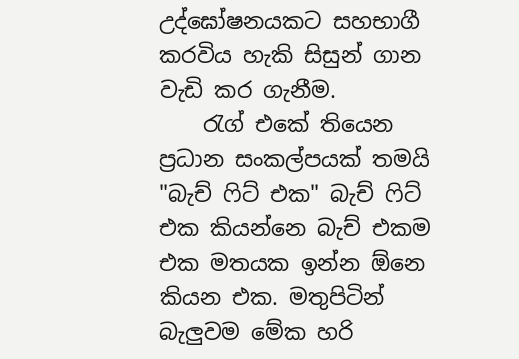උද්ඝෝෂනයකට සහභාගී කරවිය හැකි සිසුන් ගාන වැඩි කර ගැනීම.
    රැග් එකේ තියෙන ප්‍රධාන සංකල්පයක් තමයි "බැච් ෆිට් එක" බැච් ෆිට් එක කියන්නෙ බැච් එකම එක මතයක ඉන්න ඕනෙ කියන එක. මතුපිටින් බැලුවම මේක හරි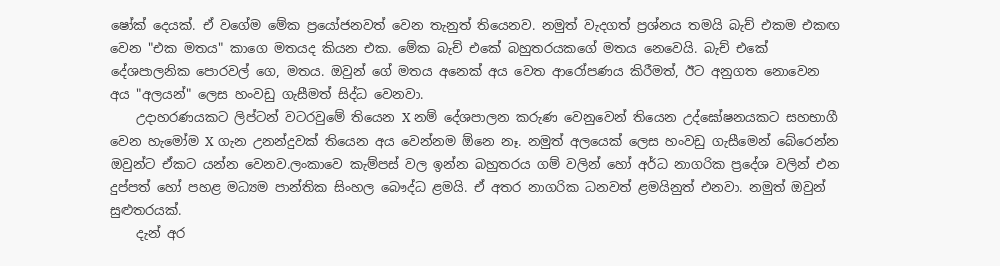ෂෝක් දෙයක්. ඒ වගේම මේක ප්‍රයෝජනවත් වෙන තැනුත් තියෙනව. නමුත් වැදගත් ප්‍රශ්නය තමයි බැච් එකම එකඟ වෙන "එක මතය" කාගෙ මතයද කියන එක. මේක බැච් එකේ බහුතරයකගේ මතය නෙවෙයි. බැච් එකේ දේශපාලනික පොරවල් ගෙ, මතය. ඔවුන් ගේ මතය අනෙක් අය වෙත ආරෝපණය කිරීමත්, ඊට අනුගත නොවෙන අය "අලයන්" ලෙස හංවඩු ගැසීමත් සිද්ධ වෙනවා.
    උදාහරණයකට ලිප්ටන් වටරවුමේ තියෙන X නම් දේශපාලන කරුණ වෙනුවෙන් තියෙන උද්ඝෝෂනයකට සහභාගී වෙන හැමෝම X ගැන උනන්දුවක් තියෙන අය වෙන්නම ඕනෙ නෑ. නමුත් අලයෙක් ලෙස හංවඩු ගැසීමෙන් බේරෙන්න ඔවුන්ට ඒකට යන්න වෙනව.ලංකාවෙ කැම්පස් වල ඉන්න බහුතරය ගම් වලින් හෝ අර්ධ නාගරික ප්‍රදේශ වලින් එන දුප්පත් හෝ පහළ මධ්‍යම පාන්තික සිංහල බෞද්ධ ළමයි. ඒ අතර නාගරික ධනවත් ළමයිනුත් එනවා. නමුත් ඔවුන් සුළුතරයක්.
    දැන් අර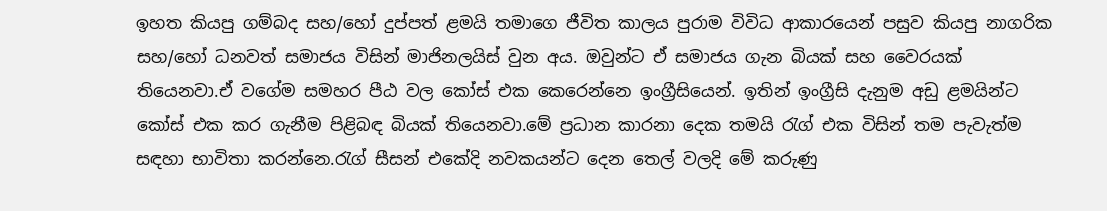ඉහත කියපු ගම්බද සහ/හෝ දුප්පත් ළමයි තමාගෙ ජීවිත කාලය පුරාම විවිධ ආකාරයෙන් පසුව කියපු නාගරික සහ/හෝ ධනවත් සමාජය විසින් මාජිනලයිස් වුන අය. ඔවුන්ට ඒ සමාජය ගැන බියක් සහ වෛරයක් තියෙනවා.ඒ වගේම සමහර පීඨ වල කෝස් එක කෙරෙන්නෙ ඉංග්‍රීසියෙන්. ඉතින් ඉංග්‍රීසි දැනුම අඩු ළමයින්ට කෝස් එක කර ගැනීම පිළිබඳ බියක් තියෙනවා.මේ ප්‍රධාන කාරනා දෙක තමයි රැග් එක විසින් තම පැවැත්ම සඳහා භාවිතා කරන්නෙ.රැග් සීසන් එකේදි නවකයන්ට දෙන තෙල් වලදි මේ කරුණු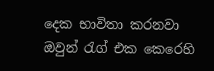දෙක භාවිතා කරනවා ඔවුන් රැග් එක කෙරෙහි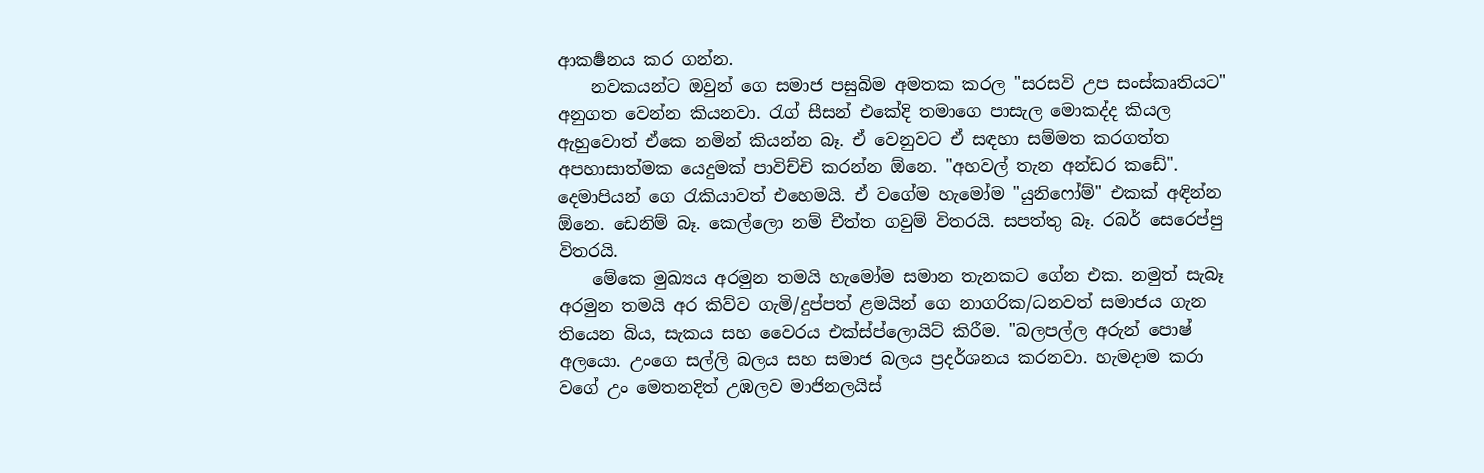ආකර්‍ෂනය කර ගන්න.
    නවකයන්ට ඔවුන් ගෙ සමාජ පසුබිම අමතක කරල "සරසවි උප සංස්කෘතියට" අනුගත වෙන්න කියනවා. රැග් සීසන් එකේදි තමාගෙ පාසැල මොකද්ද කියල ඇහුවොත් ඒකෙ නමින් කියන්න බෑ. ඒ වෙනුවට ඒ සඳහා සම්මත කරගත්ත අපහාසාත්මක යෙදුමක් පාවිච්චි කරන්න ඕනෙ. "අහවල් තැන අන්ඩර කඩේ". දෙමාපියන් ගෙ රැකියාවත් එහෙමයි. ඒ වගේම හැමෝම "යුනිෆෝම්" එකක් අඳින්න ඕනෙ. ඩෙනිම් බෑ. කෙල්ලො නම් චීත්ත ගවුම් විතරයි. සපත්තු බෑ. රබර් සෙරෙප්පු විතරයි.
    මේකෙ මුඛ්‍යය අරමුන තමයි හැමෝම සමාන තැනකට ගේන එක. නමුත් සැබෑ අරමුන තමයි අර කිව්ව ගැමි/දුප්පත් ළමයින් ගෙ නාගරික/ධනවත් සමාජය ගැන තියෙන බිය, සැකය සහ වෛරය එක්ස්ප්ලොයිට් කිරීම. "බලපල්ල අරුන් පොෂ් අලයො. උංගෙ සල්ලි බලය සහ සමාජ බලය ප්‍රදර්ශනය කරනවා. හැමදාම කරා වගේ උං මෙතනදිත් උඹලව මාජිනලයිස්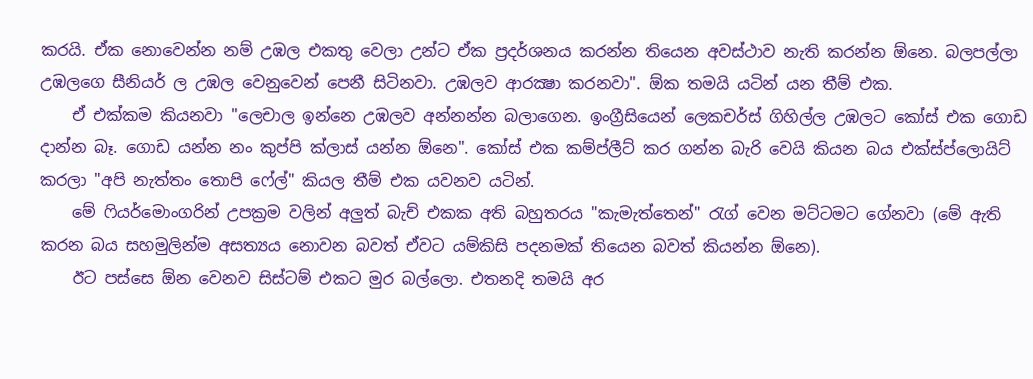කරයි. ඒක නොවෙන්න නම් උඹල එකතු වෙලා උන්ට ඒක ප්‍රදර්ශනය කරන්න තියෙන අවස්ථාව නැති කරන්න ඕනෙ. බලපල්ලා උඹලගෙ සීනියර් ල උඹල වෙනුවෙන් පෙනී සිටිනවා. උඹලව ආරක්‍ෂා කරනවා". ඕක තමයි යටින් යන තීම් එක.
    ඒ එක්කම කියනවා "ලෙචාල ඉන්නෙ උඹලව අන්නන්න බලාගෙන. ඉංග්‍රීසියෙන් ලෙකචර්ස් ගිහිල්ල උඹලට කෝස් එක ගොඩ දාන්න බෑ. ගොඩ යන්න නං කුප්පි ක්ලාස් යන්න ඕනෙ". කෝස් එක කම්ප්ලීට් කර ගන්න බැරි වෙයි කියන බය එක්ස්ප්ලොයිට් කරලා "අපි නැත්තං තොපි ෆේල්" කියල තීම් එක යවනව යටින්.
    මේ ෆියර්මොංගරින් උපක්‍රම වලින් අලුත් බැච් එකක අති බහුතරය "කැමැත්තෙන්" රැග් වෙන මට්ටමට ගේනවා (මේ ඇති කරන බය සහමුලින්ම අසත්‍යය නොවන බවත් ඒවට යම්කිසි පදනමක් තියෙන බවත් කියන්න ඕනෙ).
    ඊට පස්සෙ ඕන වෙනව සිස්ටම් එකට මුර බල්ලො. එතනදි තමයි අර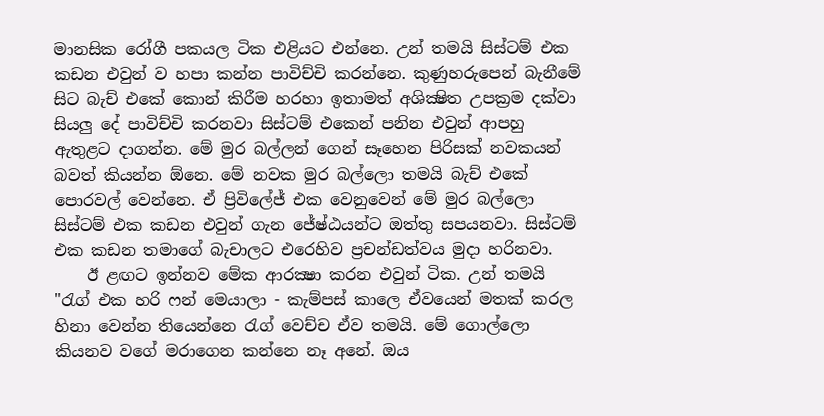මානසික රෝගී පකයල ටික එළියට එන්නෙ. උන් තමයි සිස්ටම් එක කඩන එවුන් ව හපා කන්න පාවිච්චි කරන්නෙ. කුණුහරුපෙන් බැනීමේ සිට බැච් එකේ කොන් කිරීම හරහා ඉතාමත් අශික්‍ෂිත උපක්‍රම දක්වා සියලු දේ පාවිච්චි කරනවා සිස්ටම් එකෙන් පනින එවුන් ආපහු ඇතුළට දාගන්න. මේ මුර බල්ලන් ගෙන් සෑහෙන පිරිසක් නවකයන් බවත් කියන්න ඕනෙ. මේ නවක මුර බල්ලො තමයි බැච් එකේ පොරවල් වෙන්නෙ. ඒ ප්‍රිවිලේජ් එක වෙනුවෙන් මේ මුර බල්ලො සිස්ටම් එක කඩන එවුන් ගැන ජේෂ්ඨයන්ට ඔත්තු සපයනවා. සිස්ටම් එක කඩන තමාගේ බැචාලට එරෙහිව ප්‍රචන්ඩත්වය මුදා හරිනවා.
    ඊ ළඟට ඉන්නව මේක ආරක්‍ෂා කරන එවුන් ටික. උන් තමයි "රැග් එක හරි ෆන් මෙයාලා - කැම්පස් කාලෙ ඒවයෙන් මතක් කරල හිනා වෙන්න තියෙන්නෙ රැග් වෙච්ච ඒව තමයි. මේ ගොල්ලො කියනව වගේ මරාගෙන කන්නෙ නෑ අනේ. ඔය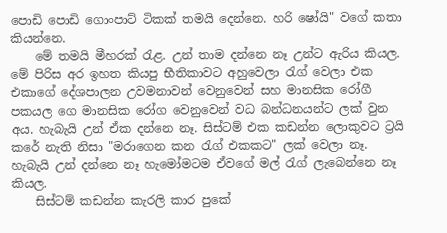පොඩි පොඩි ගොංපාට් ටිකක් තමයි දෙන්නෙ. හරි ෂෝයි" වගේ කතා කියන්නෙ.
    මේ තමයි මීහරක් රැළ. උන් තාම දන්නෙ නෑ උන්ට ඇරිය කියල. මේ පිරිස අර ඉහත කියපු භීතිකාවට අහුවෙලා රැග් වෙලා එක එකාගේ දේශපාලන උවමනාවන් වෙනුවෙන් සහ මානසික රෝගී පකයල ගෙ මානසික රෝග වෙනුවෙන් වධ බන්ධනයන්ට ලක් වුන අය. හැබැයි උන් ඒක දන්නෙ නෑ. සිස්ටම් එක කඩන්න ලොකුවට ට්‍රයි කරේ නැති නිසා "මරාගෙන කන රැග් එකකට" ලක් වෙලා නෑ. හැබැයි උන් දන්නෙ නෑ හැමෝමටම ඒවගේ මල් රැග් ලැබෙන්නෙ නෑ කියල.
    සිස්ටම් කඩන්න කැරලි කාර පුකේ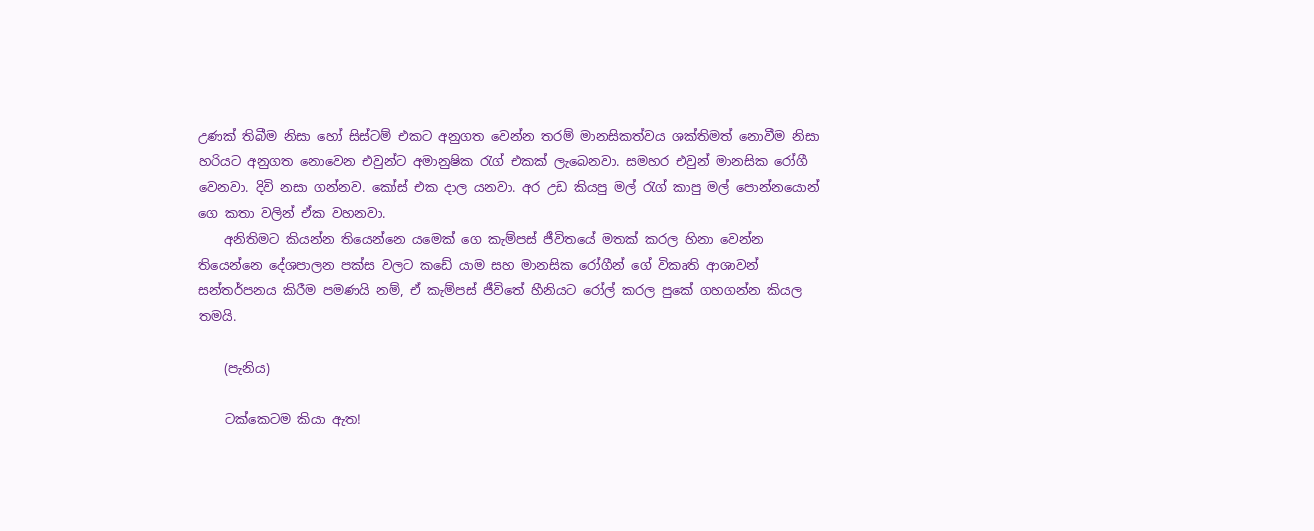උණක් තිබීම නිසා හෝ සිස්ටම් එකට අනුගත වෙන්න තරම් මානසිකත්වය ශක්තිමත් නොවීම නිසා හරියට අනුගත නොවෙන එවුන්ට අමානුෂික රැග් එකක් ලැබෙනවා. සමහර එවුන් මානසික රෝගී වෙනවා. දිවි නසා ගන්නව. කෝස් එක දාල යනවා. අර උඩ කියපු මල් රැග් කාපු මල් පොන්නයොන් ගෙ කතා වලින් ඒක වහනවා.
    අනිතිමට කියන්න තියෙන්නෙ යමෙක් ගෙ කැම්පස් ජීවිතයේ මතක් කරල හිනා වෙන්න තියෙන්නෙ දේශපාලන පක්ස වලට කඩේ යාම සහ මානසික රෝගීන් ගේ විකෘති ආශාවන් සන්තර්පනය කිරීම පමණයි නම්, ඒ කැම්පස් ජීවිතේ හීනියට රෝල් කරල පුකේ ගහගන්න කියල තමයි.

    (පැනිය)

    ටක්කෙටම කියා ඇත!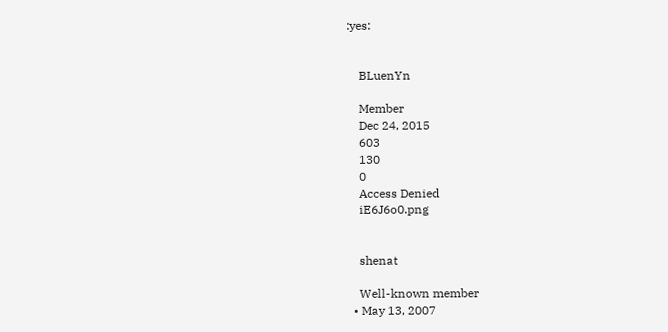:yes:


    BLuenYn

    Member
    Dec 24, 2015
    603
    130
    0
    Access Denied
    iE6J6o0.png


    shenat

    Well-known member
  • May 13, 2007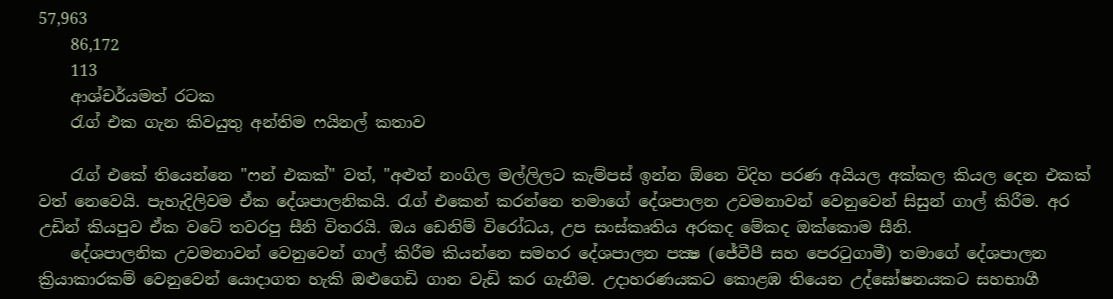57,963
    86,172
    113
    ආශ්චර්යමත් රටක
    රැග් එක ගැන කිවයුතු අන්තිම ෆයිනල් කතාව

    රැග් එකේ තියෙන්නෙ "ෆන් එකක්" වත්, "අළුත් නංගිල මල්ලිලට කැම්පස් ඉන්න ඕනෙ විදිහ පරණ අයියල අක්කල කියල දෙන එකක් වත් නෙවෙයි. පැහැදිලිවම ඒක දේශපාලනිකයි. රැග් එකෙන් කරන්නෙ තමාගේ දේශපාලන උවමනාවන් වෙනුවෙන් සිසුන් ගාල් කිරීම. අර උඩින් කියපුව ඒක වටේ තවරපු සීනි විතරයි. ඔය ඩෙනිම් විරෝධය, උප සංස්කෘතිය අරකද මේකද ඔක්කොම සීනි.
    දේශපාලනික උවමනාවන් වෙනුවෙන් ගාල් කිරීම කියන්නෙ සමහර දේශපාලන පක්‍ෂ (ජේවීපී සහ පෙරටුගාමී) තමාගේ දේශපාලන ක්‍රියාකාරකම් වෙනුවෙන් යොදාගත හැකි ඔළුගෙඩි ගාන වැඩි කර ගැනීම. උදාහරණයකට කොළඹ තියෙන උද්ඝෝෂනයකට සහභාගී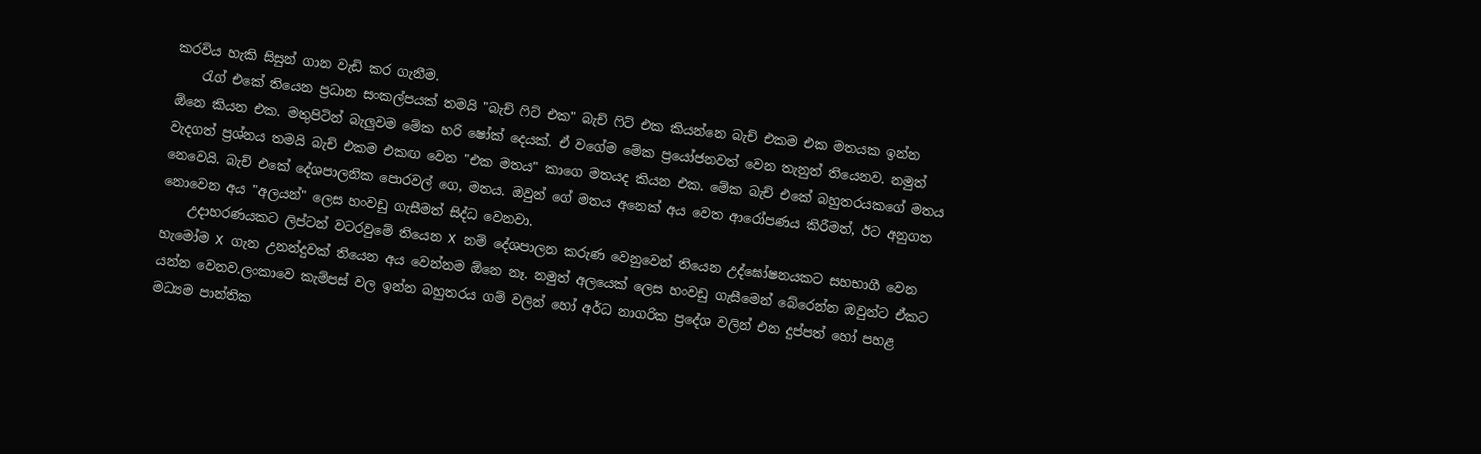කරවිය හැකි සිසුන් ගාන වැඩි කර ගැනීම.
    රැග් එකේ තියෙන ප්‍රධාන සංකල්පයක් තමයි "බැච් ෆිට් එක" බැච් ෆිට් එක කියන්නෙ බැච් එකම එක මතයක ඉන්න ඕනෙ කියන එක. මතුපිටින් බැලුවම මේක හරි ෂෝක් දෙයක්. ඒ වගේම මේක ප්‍රයෝජනවත් වෙන තැනුත් තියෙනව. නමුත් වැදගත් ප්‍රශ්නය තමයි බැච් එකම එකඟ වෙන "එක මතය" කාගෙ මතයද කියන එක. මේක බැච් එකේ බහුතරයකගේ මතය නෙවෙයි. බැච් එකේ දේශපාලනික පොරවල් ගෙ, මතය. ඔවුන් ගේ මතය අනෙක් අය වෙත ආරෝපණය කිරීමත්, ඊට අනුගත නොවෙන අය "අලයන්" ලෙස හංවඩු ගැසීමත් සිද්ධ වෙනවා.
    උදාහරණයකට ලිප්ටන් වටරවුමේ තියෙන X නම් දේශපාලන කරුණ වෙනුවෙන් තියෙන උද්ඝෝෂනයකට සහභාගී වෙන හැමෝම X ගැන උනන්දුවක් තියෙන අය වෙන්නම ඕනෙ නෑ. නමුත් අලයෙක් ලෙස හංවඩු ගැසීමෙන් බේරෙන්න ඔවුන්ට ඒකට යන්න වෙනව.ලංකාවෙ කැම්පස් වල ඉන්න බහුතරය ගම් වලින් හෝ අර්ධ නාගරික ප්‍රදේශ වලින් එන දුප්පත් හෝ පහළ මධ්‍යම පාන්තික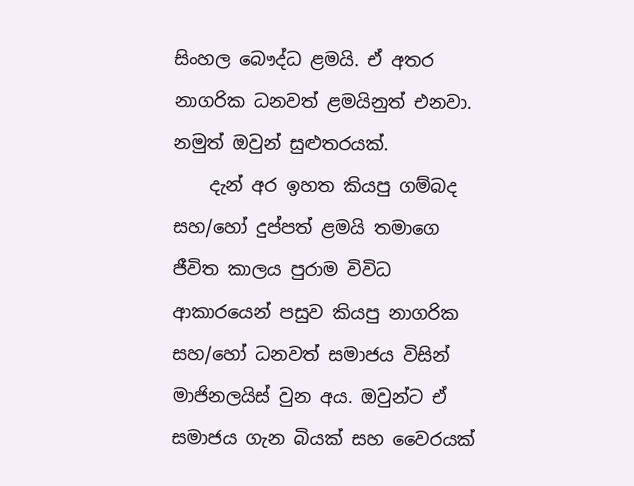සිංහල බෞද්ධ ළමයි. ඒ අතර නාගරික ධනවත් ළමයිනුත් එනවා. නමුත් ඔවුන් සුළුතරයක්.
    දැන් අර ඉහත කියපු ගම්බද සහ/හෝ දුප්පත් ළමයි තමාගෙ ජීවිත කාලය පුරාම විවිධ ආකාරයෙන් පසුව කියපු නාගරික සහ/හෝ ධනවත් සමාජය විසින් මාජිනලයිස් වුන අය. ඔවුන්ට ඒ සමාජය ගැන බියක් සහ වෛරයක්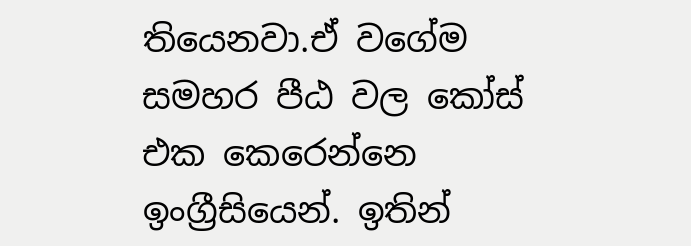තියෙනවා.ඒ වගේම සමහර පීඨ වල කෝස් එක කෙරෙන්නෙ ඉංග්‍රීසියෙන්. ඉතින්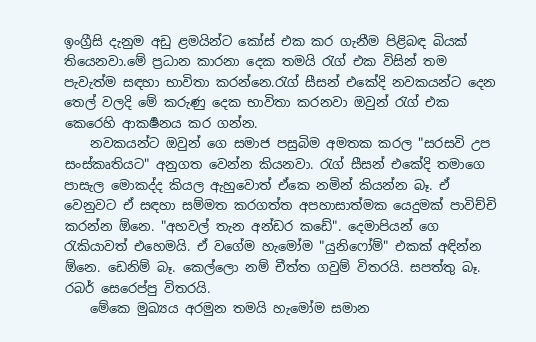ඉංග්‍රීසි දැනුම අඩු ළමයින්ට කෝස් එක කර ගැනීම පිළිබඳ බියක් තියෙනවා.මේ ප්‍රධාන කාරනා දෙක තමයි රැග් එක විසින් තම පැවැත්ම සඳහා භාවිතා කරන්නෙ.රැග් සීසන් එකේදි නවකයන්ට දෙන තෙල් වලදි මේ කරුණු දෙක භාවිතා කරනවා ඔවුන් රැග් එක කෙරෙහි ආකර්‍ෂනය කර ගන්න.
    නවකයන්ට ඔවුන් ගෙ සමාජ පසුබිම අමතක කරල "සරසවි උප සංස්කෘතියට" අනුගත වෙන්න කියනවා. රැග් සීසන් එකේදි තමාගෙ පාසැල මොකද්ද කියල ඇහුවොත් ඒකෙ නමින් කියන්න බෑ. ඒ වෙනුවට ඒ සඳහා සම්මත කරගත්ත අපහාසාත්මක යෙදුමක් පාවිච්චි කරන්න ඕනෙ. "අහවල් තැන අන්ඩර කඩේ". දෙමාපියන් ගෙ රැකියාවත් එහෙමයි. ඒ වගේම හැමෝම "යුනිෆෝම්" එකක් අඳින්න ඕනෙ. ඩෙනිම් බෑ. කෙල්ලො නම් චීත්ත ගවුම් විතරයි. සපත්තු බෑ. රබර් සෙරෙප්පු විතරයි.
    මේකෙ මුඛ්‍යය අරමුන තමයි හැමෝම සමාන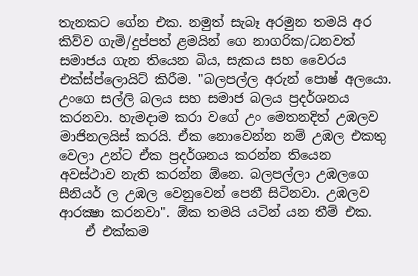තැනකට ගේන එක. නමුත් සැබෑ අරමුන තමයි අර කිව්ව ගැමි/දුප්පත් ළමයින් ගෙ නාගරික/ධනවත් සමාජය ගැන තියෙන බිය, සැකය සහ වෛරය එක්ස්ප්ලොයිට් කිරීම. "බලපල්ල අරුන් පොෂ් අලයො. උංගෙ සල්ලි බලය සහ සමාජ බලය ප්‍රදර්ශනය කරනවා. හැමදාම කරා වගේ උං මෙතනදිත් උඹලව මාජිනලයිස් කරයි. ඒක නොවෙන්න නම් උඹල එකතු වෙලා උන්ට ඒක ප්‍රදර්ශනය කරන්න තියෙන අවස්ථාව නැති කරන්න ඕනෙ. බලපල්ලා උඹලගෙ සීනියර් ල උඹල වෙනුවෙන් පෙනී සිටිනවා. උඹලව ආරක්‍ෂා කරනවා". ඕක තමයි යටින් යන තීම් එක.
    ඒ එක්කම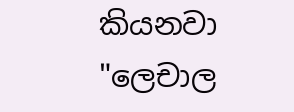කියනවා "ලෙචාල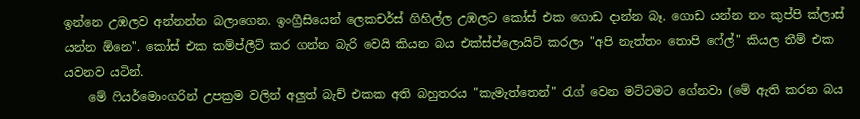ඉන්නෙ උඹලව අන්නන්න බලාගෙන. ඉංග්‍රීසියෙන් ලෙකචර්ස් ගිහිල්ල උඹලට කෝස් එක ගොඩ දාන්න බෑ. ගොඩ යන්න නං කුප්පි ක්ලාස් යන්න ඕනෙ". කෝස් එක කම්ප්ලීට් කර ගන්න බැරි වෙයි කියන බය එක්ස්ප්ලොයිට් කරලා "අපි නැත්තං තොපි ෆේල්" කියල තීම් එක යවනව යටින්.
    මේ ෆියර්මොංගරින් උපක්‍රම වලින් අලුත් බැච් එකක අති බහුතරය "කැමැත්තෙන්" රැග් වෙන මට්ටමට ගේනවා (මේ ඇති කරන බය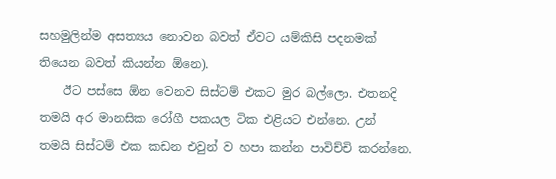සහමුලින්ම අසත්‍යය නොවන බවත් ඒවට යම්කිසි පදනමක් තියෙන බවත් කියන්න ඕනෙ).
    ඊට පස්සෙ ඕන වෙනව සිස්ටම් එකට මුර බල්ලො. එතනදි තමයි අර මානසික රෝගී පකයල ටික එළියට එන්නෙ. උන් තමයි සිස්ටම් එක කඩන එවුන් ව හපා කන්න පාවිච්චි කරන්නෙ.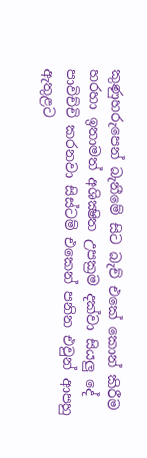කුණුහරුපෙන් බැනීමේ සිට බැච් එකේ කොන් කිරීම හරහා ඉතාමත් අශික්‍ෂිත උපක්‍රම දක්වා සියලු දේ පාවිච්චි කරනවා සිස්ටම් එකෙන් පනින එවුන් ආපහු ඇතුළට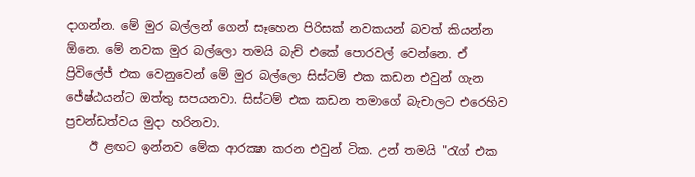දාගන්න. මේ මුර බල්ලන් ගෙන් සෑහෙන පිරිසක් නවකයන් බවත් කියන්න ඕනෙ. මේ නවක මුර බල්ලො තමයි බැච් එකේ පොරවල් වෙන්නෙ. ඒ ප්‍රිවිලේජ් එක වෙනුවෙන් මේ මුර බල්ලො සිස්ටම් එක කඩන එවුන් ගැන ජේෂ්ඨයන්ට ඔත්තු සපයනවා. සිස්ටම් එක කඩන තමාගේ බැචාලට එරෙහිව ප්‍රචන්ඩත්වය මුදා හරිනවා.
    ඊ ළඟට ඉන්නව මේක ආරක්‍ෂා කරන එවුන් ටික. උන් තමයි "රැග් එක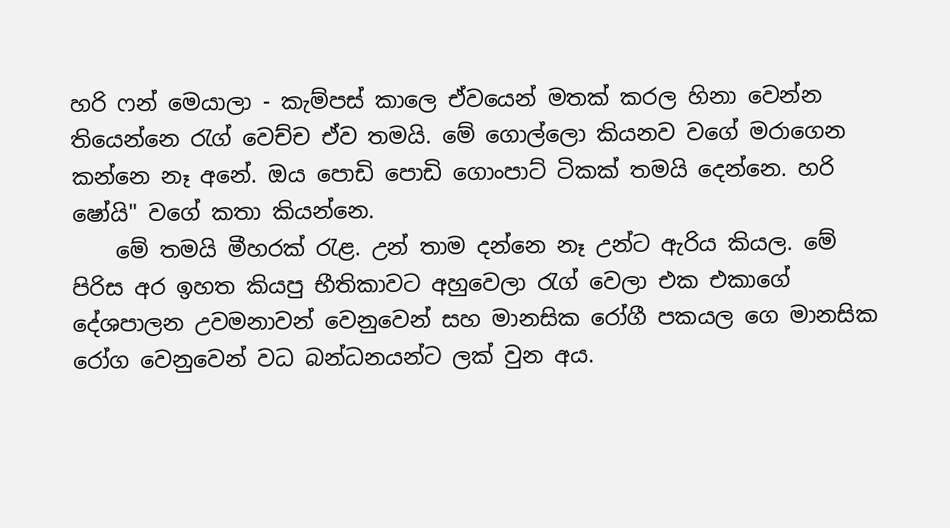හරි ෆන් මෙයාලා - කැම්පස් කාලෙ ඒවයෙන් මතක් කරල හිනා වෙන්න තියෙන්නෙ රැග් වෙච්ච ඒව තමයි. මේ ගොල්ලො කියනව වගේ මරාගෙන කන්නෙ නෑ අනේ. ඔය පොඩි පොඩි ගොංපාට් ටිකක් තමයි දෙන්නෙ. හරි ෂෝයි" වගේ කතා කියන්නෙ.
    මේ තමයි මීහරක් රැළ. උන් තාම දන්නෙ නෑ උන්ට ඇරිය කියල. මේ පිරිස අර ඉහත කියපු භීතිකාවට අහුවෙලා රැග් වෙලා එක එකාගේ දේශපාලන උවමනාවන් වෙනුවෙන් සහ මානසික රෝගී පකයල ගෙ මානසික රෝග වෙනුවෙන් වධ බන්ධනයන්ට ලක් වුන අය.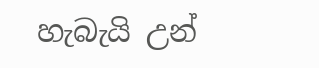හැබැයි උන්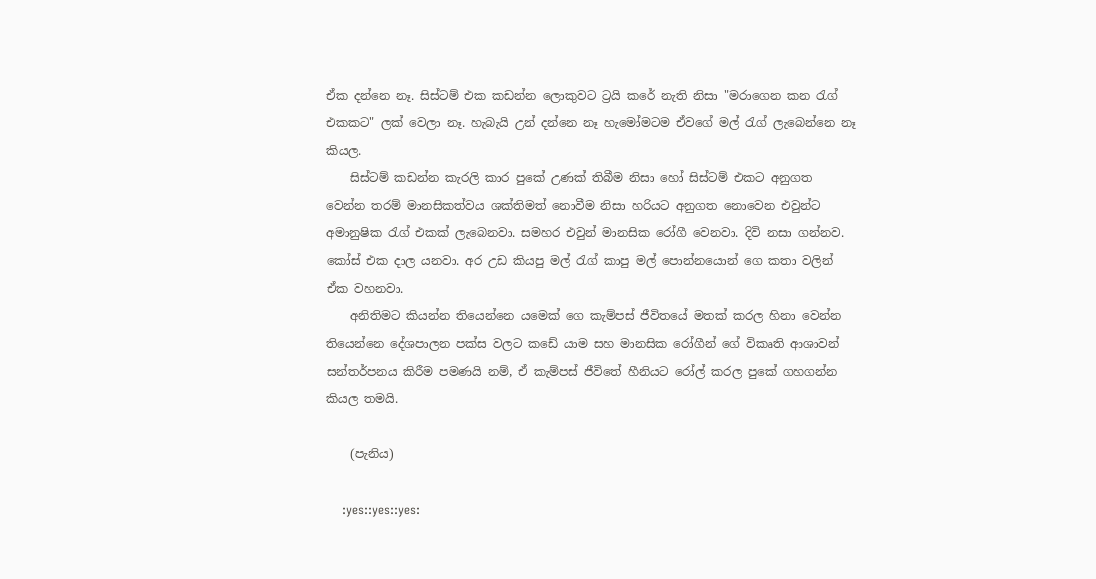ඒක දන්නෙ නෑ. සිස්ටම් එක කඩන්න ලොකුවට ට්‍රයි කරේ නැති නිසා "මරාගෙන කන රැග් එකකට" ලක් වෙලා නෑ. හැබැයි උන් දන්නෙ නෑ හැමෝමටම ඒවගේ මල් රැග් ලැබෙන්නෙ නෑ කියල.
    සිස්ටම් කඩන්න කැරලි කාර පුකේ උණක් තිබීම නිසා හෝ සිස්ටම් එකට අනුගත වෙන්න තරම් මානසිකත්වය ශක්තිමත් නොවීම නිසා හරියට අනුගත නොවෙන එවුන්ට අමානුෂික රැග් එකක් ලැබෙනවා. සමහර එවුන් මානසික රෝගී වෙනවා. දිවි නසා ගන්නව. කෝස් එක දාල යනවා. අර උඩ කියපු මල් රැග් කාපු මල් පොන්නයොන් ගෙ කතා වලින් ඒක වහනවා.
    අනිතිමට කියන්න තියෙන්නෙ යමෙක් ගෙ කැම්පස් ජීවිතයේ මතක් කරල හිනා වෙන්න තියෙන්නෙ දේශපාලන පක්ස වලට කඩේ යාම සහ මානසික රෝගීන් ගේ විකෘති ආශාවන් සන්තර්පනය කිරීම පමණයි නම්, ඒ කැම්පස් ජීවිතේ හීනියට රෝල් කරල පුකේ ගහගන්න කියල තමයි.

    (පැනිය)

    :yes::yes::yes: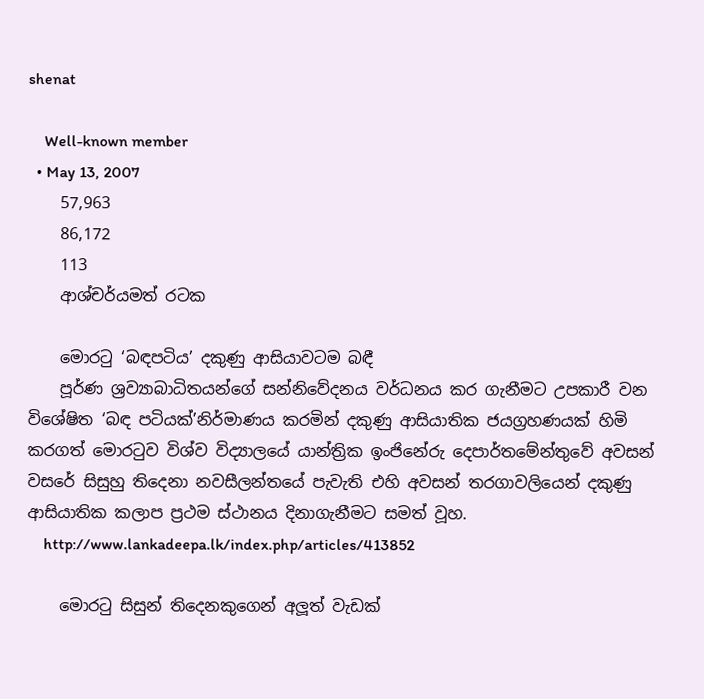shenat

    Well-known member
  • May 13, 2007
    57,963
    86,172
    113
    ආශ්චර්යමත් රටක

    මොරටු ‘බඳපටිය’ දකුණු ආසියාවටම බඳී
    පූර්ණ ශ්‍රව්‍යාබාධිතයන්ගේ සන්නිවේදනය වර්ධනය කර ගැනීමට උපකාරී වන විශේෂිත ‘බඳ පටියක්’නිර්මාණය කරමින් දකුණු ආසියාතික ජයග්‍රහණයක් හිමි කරගත් මොරටුව විශ්ව විද්‍යාලයේ යාන්ත්‍රික ඉංජිනේරු දෙපාර්තමේන්තුවේ අවසන් වසරේ සිසුහු තිදෙනා නවසීලන්තයේ පැවැති එහි අවසන් තරගාවලියෙන් දකුණු ආසියාතික කලාප ප්‍රථම ස්ථානය දිනාගැනීමට සමත් වූහ.
    http://www.lankadeepa.lk/index.php/articles/413852

    මොරටු සිසුන් තිදෙනකුගෙන් අලූත් වැඩක්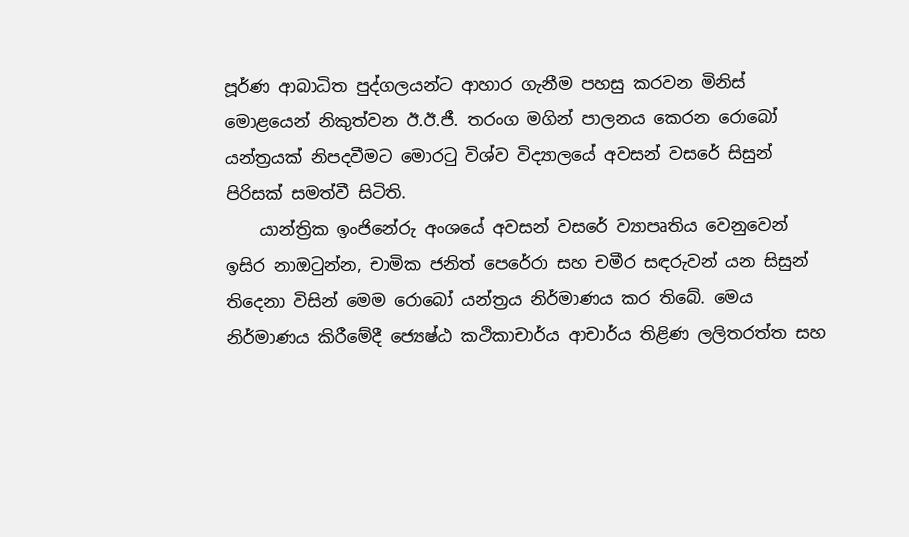පූර්ණ ආබාධිත පුද්ගලයන්ට ආහාර ගැනීම පහසු කරවන මිනිස් මොළයෙන් නිකුත්වන ඊ.ඊ.ජී. තරංග මගින් පාලනය කෙරන රොබෝ යන්ත්‍රයක් නිපදවීමට මොරටු විශ්ව විද්‍යාලයේ අවසන් වසරේ සිසුන් පිරිසක් සමත්වී සිටිති.
    යාන්ත්‍රික ඉංජිනේරු අංශයේ අවසන් වසරේ ව්‍යාපෘතිය වෙනුවෙන් ඉසිර නාඔටුන්න, චාමික ජනිත් පෙරේරා සහ චමීර සඳරුවන් යන සිසුන් තිදෙනා විසින් මෙම රොබෝ යන්ත්‍රය නිර්මාණය කර තිබේ. මෙය නිර්මාණය කිරීමේදී ජ්‍යෙෂ්ඨ කථිකාචාර්ය ආචාර්ය තිළිණ ලලිතරත්ත සහ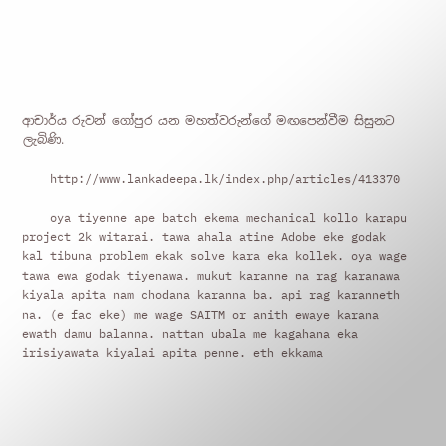ආචාර්ය රුවන් ගෝපුර යන මහත්වරුන්ගේ මඟපෙන්වීම සිසුනට ලැබිණි.

    http://www.lankadeepa.lk/index.php/articles/413370

    oya tiyenne ape batch ekema mechanical kollo karapu project 2k witarai. tawa ahala atine Adobe eke godak kal tibuna problem ekak solve kara eka kollek. oya wage tawa ewa godak tiyenawa. mukut karanne na rag karanawa kiyala apita nam chodana karanna ba. api rag karanneth na. (e fac eke) me wage SAITM or anith ewaye karana ewath damu balanna. nattan ubala me kagahana eka irisiyawata kiyalai apita penne. eth ekkama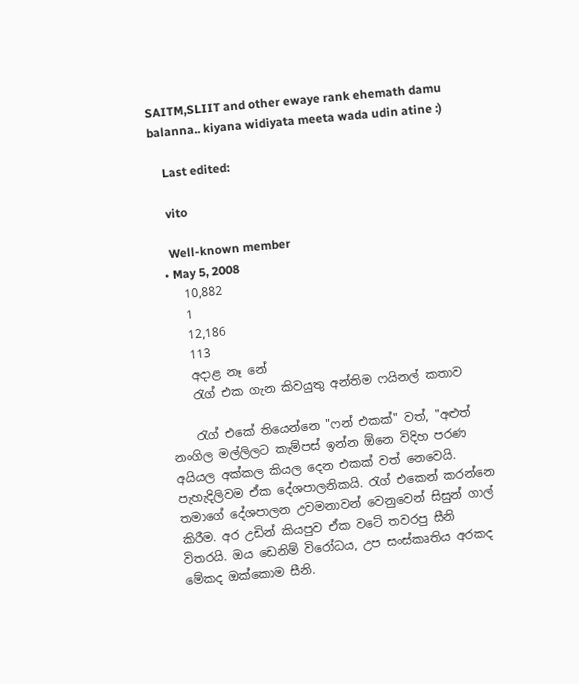SAITM,SLIIT and other ewaye rank ehemath damu balanna.. kiyana widiyata meeta wada udin atine :)

    Last edited:

    vito

    Well-known member
  • May 5, 2008
    10,882
    1
    12,186
    113
    අදාළ නෑ නේ
    රැග් එක ගැන කිවයුතු අන්තිම ෆයිනල් කතාව

    රැග් එකේ තියෙන්නෙ "ෆන් එකක්" වත්, "අළුත් නංගිල මල්ලිලට කැම්පස් ඉන්න ඕනෙ විදිහ පරණ අයියල අක්කල කියල දෙන එකක් වත් නෙවෙයි. පැහැදිලිවම ඒක දේශපාලනිකයි. රැග් එකෙන් කරන්නෙ තමාගේ දේශපාලන උවමනාවන් වෙනුවෙන් සිසුන් ගාල් කිරීම. අර උඩින් කියපුව ඒක වටේ තවරපු සීනි විතරයි. ඔය ඩෙනිම් විරෝධය, උප සංස්කෘතිය අරකද මේකද ඔක්කොම සීනි.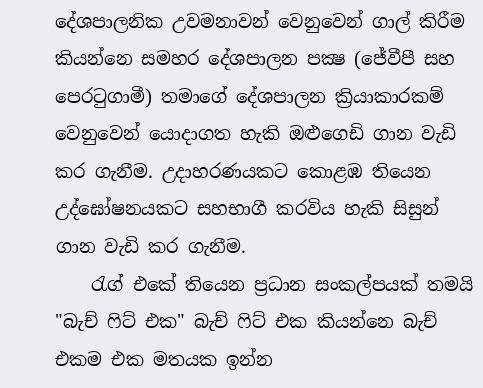දේශපාලනික උවමනාවන් වෙනුවෙන් ගාල් කිරීම කියන්නෙ සමහර දේශපාලන පක්‍ෂ (ජේවීපී සහ පෙරටුගාමී) තමාගේ දේශපාලන ක්‍රියාකාරකම් වෙනුවෙන් යොදාගත හැකි ඔළුගෙඩි ගාන වැඩි කර ගැනීම. උදාහරණයකට කොළඹ තියෙන උද්ඝෝෂනයකට සහභාගී කරවිය හැකි සිසුන් ගාන වැඩි කර ගැනීම.
    රැග් එකේ තියෙන ප්‍රධාන සංකල්පයක් තමයි "බැච් ෆිට් එක" බැච් ෆිට් එක කියන්නෙ බැච් එකම එක මතයක ඉන්න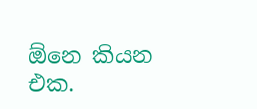ඕනෙ කියන එක.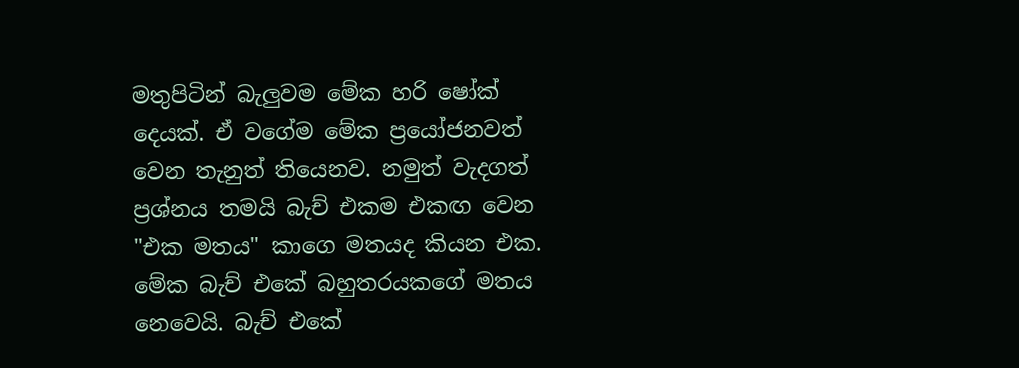මතුපිටින් බැලුවම මේක හරි ෂෝක් දෙයක්. ඒ වගේම මේක ප්‍රයෝජනවත් වෙන තැනුත් තියෙනව. නමුත් වැදගත් ප්‍රශ්නය තමයි බැච් එකම එකඟ වෙන "එක මතය" කාගෙ මතයද කියන එක. මේක බැච් එකේ බහුතරයකගේ මතය නෙවෙයි. බැච් එකේ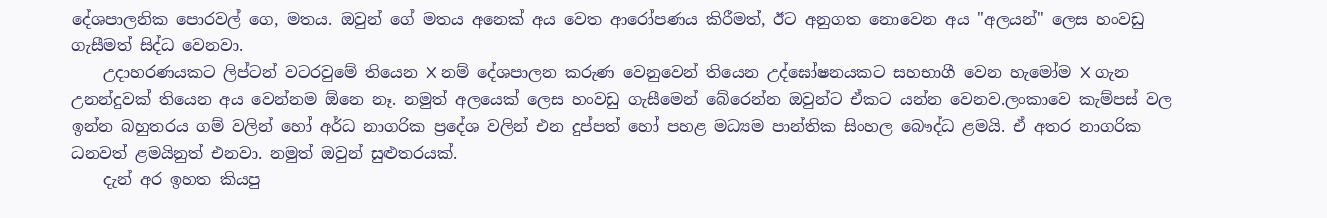දේශපාලනික පොරවල් ගෙ, මතය. ඔවුන් ගේ මතය අනෙක් අය වෙත ආරෝපණය කිරීමත්, ඊට අනුගත නොවෙන අය "අලයන්" ලෙස හංවඩු ගැසීමත් සිද්ධ වෙනවා.
    උදාහරණයකට ලිප්ටන් වටරවුමේ තියෙන X නම් දේශපාලන කරුණ වෙනුවෙන් තියෙන උද්ඝෝෂනයකට සහභාගී වෙන හැමෝම X ගැන උනන්දුවක් තියෙන අය වෙන්නම ඕනෙ නෑ. නමුත් අලයෙක් ලෙස හංවඩු ගැසීමෙන් බේරෙන්න ඔවුන්ට ඒකට යන්න වෙනව.ලංකාවෙ කැම්පස් වල ඉන්න බහුතරය ගම් වලින් හෝ අර්ධ නාගරික ප්‍රදේශ වලින් එන දුප්පත් හෝ පහළ මධ්‍යම පාන්තික සිංහල බෞද්ධ ළමයි. ඒ අතර නාගරික ධනවත් ළමයිනුත් එනවා. නමුත් ඔවුන් සුළුතරයක්.
    දැන් අර ඉහත කියපු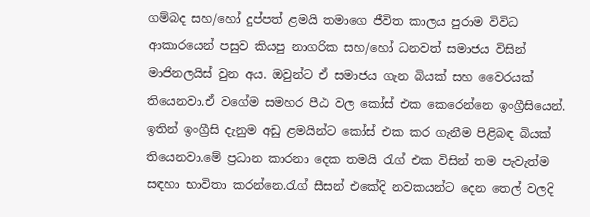ගම්බද සහ/හෝ දුප්පත් ළමයි තමාගෙ ජීවිත කාලය පුරාම විවිධ ආකාරයෙන් පසුව කියපු නාගරික සහ/හෝ ධනවත් සමාජය විසින් මාජිනලයිස් වුන අය. ඔවුන්ට ඒ සමාජය ගැන බියක් සහ වෛරයක් තියෙනවා.ඒ වගේම සමහර පීඨ වල කෝස් එක කෙරෙන්නෙ ඉංග්‍රීසියෙන්. ඉතින් ඉංග්‍රීසි දැනුම අඩු ළමයින්ට කෝස් එක කර ගැනීම පිළිබඳ බියක් තියෙනවා.මේ ප්‍රධාන කාරනා දෙක තමයි රැග් එක විසින් තම පැවැත්ම සඳහා භාවිතා කරන්නෙ.රැග් සීසන් එකේදි නවකයන්ට දෙන තෙල් වලදි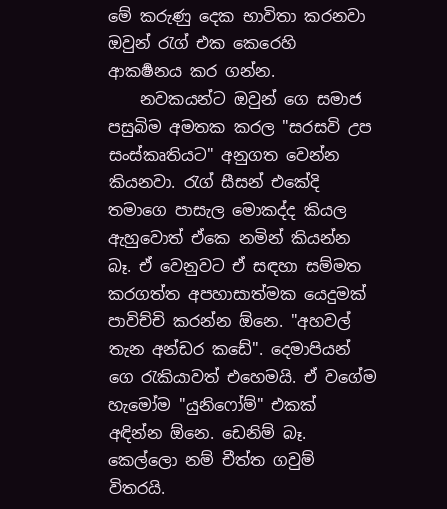මේ කරුණු දෙක භාවිතා කරනවා ඔවුන් රැග් එක කෙරෙහි ආකර්‍ෂනය කර ගන්න.
    නවකයන්ට ඔවුන් ගෙ සමාජ පසුබිම අමතක කරල "සරසවි උප සංස්කෘතියට" අනුගත වෙන්න කියනවා. රැග් සීසන් එකේදි තමාගෙ පාසැල මොකද්ද කියල ඇහුවොත් ඒකෙ නමින් කියන්න බෑ. ඒ වෙනුවට ඒ සඳහා සම්මත කරගත්ත අපහාසාත්මක යෙදුමක් පාවිච්චි කරන්න ඕනෙ. "අහවල් තැන අන්ඩර කඩේ". දෙමාපියන් ගෙ රැකියාවත් එහෙමයි. ඒ වගේම හැමෝම "යුනිෆෝම්" එකක් අඳින්න ඕනෙ. ඩෙනිම් බෑ. කෙල්ලො නම් චීත්ත ගවුම් විතරයි.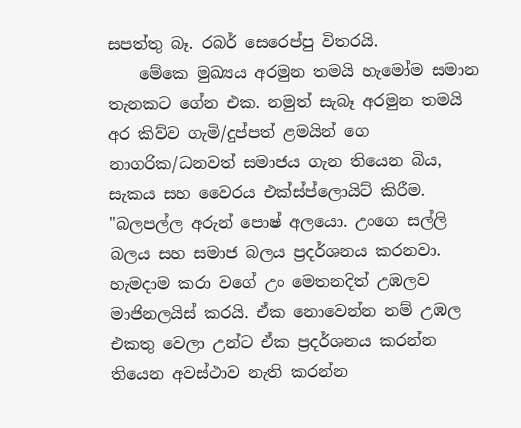සපත්තු බෑ. රබර් සෙරෙප්පු විතරයි.
    මේකෙ මුඛ්‍යය අරමුන තමයි හැමෝම සමාන තැනකට ගේන එක. නමුත් සැබෑ අරමුන තමයි අර කිව්ව ගැමි/දුප්පත් ළමයින් ගෙ නාගරික/ධනවත් සමාජය ගැන තියෙන බිය, සැකය සහ වෛරය එක්ස්ප්ලොයිට් කිරීම. "බලපල්ල අරුන් පොෂ් අලයො. උංගෙ සල්ලි බලය සහ සමාජ බලය ප්‍රදර්ශනය කරනවා. හැමදාම කරා වගේ උං මෙතනදිත් උඹලව මාජිනලයිස් කරයි. ඒක නොවෙන්න නම් උඹල එකතු වෙලා උන්ට ඒක ප්‍රදර්ශනය කරන්න තියෙන අවස්ථාව නැති කරන්න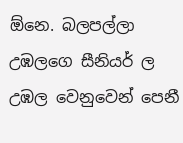ඕනෙ. බලපල්ලා උඹලගෙ සීනියර් ල උඹල වෙනුවෙන් පෙනී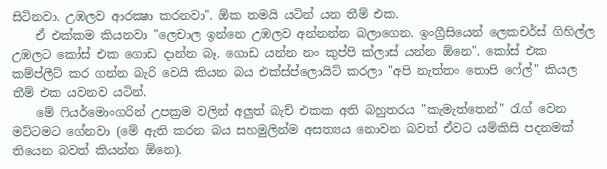සිටිනවා. උඹලව ආරක්‍ෂා කරනවා". ඕක තමයි යටින් යන තීම් එක.
    ඒ එක්කම කියනවා "ලෙචාල ඉන්නෙ උඹලව අන්නන්න බලාගෙන. ඉංග්‍රීසියෙන් ලෙකචර්ස් ගිහිල්ල උඹලට කෝස් එක ගොඩ දාන්න බෑ. ගොඩ යන්න නං කුප්පි ක්ලාස් යන්න ඕනෙ". කෝස් එක කම්ප්ලීට් කර ගන්න බැරි වෙයි කියන බය එක්ස්ප්ලොයිට් කරලා "අපි නැත්තං තොපි ෆේල්" කියල තීම් එක යවනව යටින්.
    මේ ෆියර්මොංගරින් උපක්‍රම වලින් අලුත් බැච් එකක අති බහුතරය "කැමැත්තෙන්" රැග් වෙන මට්ටමට ගේනවා (මේ ඇති කරන බය සහමුලින්ම අසත්‍යය නොවන බවත් ඒවට යම්කිසි පදනමක් තියෙන බවත් කියන්න ඕනෙ).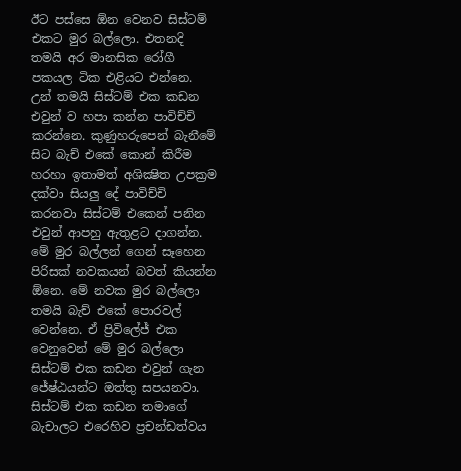ඊට පස්සෙ ඕන වෙනව සිස්ටම් එකට මුර බල්ලො. එතනදි තමයි අර මානසික රෝගී පකයල ටික එළියට එන්නෙ. උන් තමයි සිස්ටම් එක කඩන එවුන් ව හපා කන්න පාවිච්චි කරන්නෙ. කුණුහරුපෙන් බැනීමේ සිට බැච් එකේ කොන් කිරීම හරහා ඉතාමත් අශික්‍ෂිත උපක්‍රම දක්වා සියලු දේ පාවිච්චි කරනවා සිස්ටම් එකෙන් පනින එවුන් ආපහු ඇතුළට දාගන්න. මේ මුර බල්ලන් ගෙන් සෑහෙන පිරිසක් නවකයන් බවත් කියන්න ඕනෙ. මේ නවක මුර බල්ලො තමයි බැච් එකේ පොරවල් වෙන්නෙ. ඒ ප්‍රිවිලේජ් එක වෙනුවෙන් මේ මුර බල්ලො සිස්ටම් එක කඩන එවුන් ගැන ජේෂ්ඨයන්ට ඔත්තු සපයනවා. සිස්ටම් එක කඩන තමාගේ බැචාලට එරෙහිව ප්‍රචන්ඩත්වය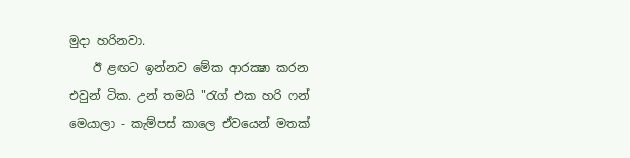මුදා හරිනවා.
    ඊ ළඟට ඉන්නව මේක ආරක්‍ෂා කරන එවුන් ටික. උන් තමයි "රැග් එක හරි ෆන් මෙයාලා - කැම්පස් කාලෙ ඒවයෙන් මතක්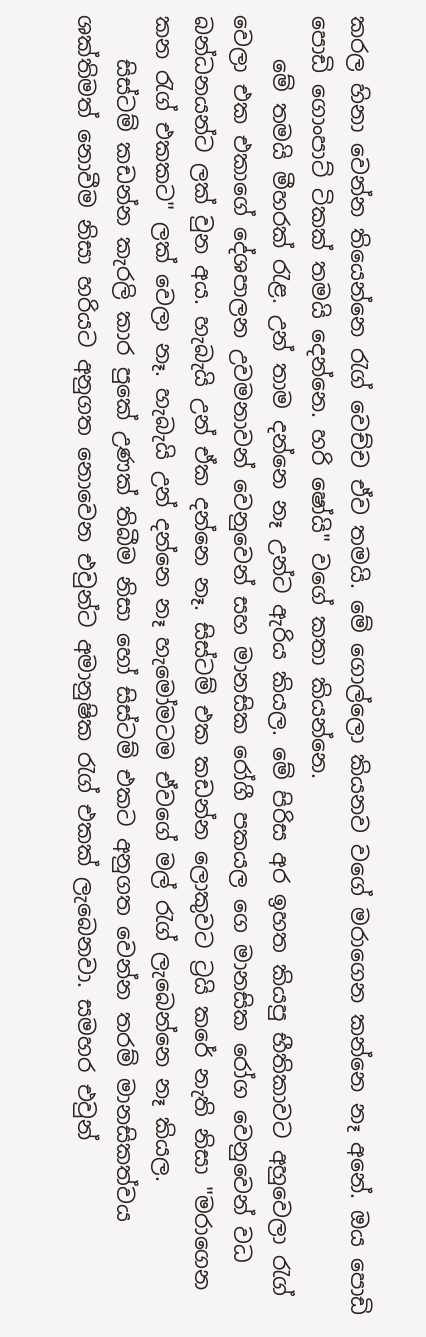කරල හිනා වෙන්න තියෙන්නෙ රැග් වෙච්ච ඒව තමයි. මේ ගොල්ලො කියනව වගේ මරාගෙන කන්නෙ නෑ අනේ. ඔය පොඩි පොඩි ගොංපාට් ටිකක් තමයි දෙන්නෙ. හරි ෂෝයි" වගේ කතා කියන්නෙ.
    මේ තමයි මීහරක් රැළ. උන් තාම දන්නෙ නෑ උන්ට ඇරිය කියල. මේ පිරිස අර ඉහත කියපු භීතිකාවට අහුවෙලා රැග් වෙලා එක එකාගේ දේශපාලන උවමනාවන් වෙනුවෙන් සහ මානසික රෝගී පකයල ගෙ මානසික රෝග වෙනුවෙන් වධ බන්ධනයන්ට ලක් වුන අය. හැබැයි උන් ඒක දන්නෙ නෑ. සිස්ටම් එක කඩන්න ලොකුවට ට්‍රයි කරේ නැති නිසා "මරාගෙන කන රැග් එකකට" ලක් වෙලා නෑ. හැබැයි උන් දන්නෙ නෑ හැමෝමටම ඒවගේ මල් රැග් ලැබෙන්නෙ නෑ කියල.
    සිස්ටම් කඩන්න කැරලි කාර පුකේ උණක් තිබීම නිසා හෝ සිස්ටම් එකට අනුගත වෙන්න තරම් මානසිකත්වය ශක්තිමත් නොවීම නිසා හරියට අනුගත නොවෙන එවුන්ට අමානුෂික රැග් එකක් ලැබෙනවා. සමහර එවුන්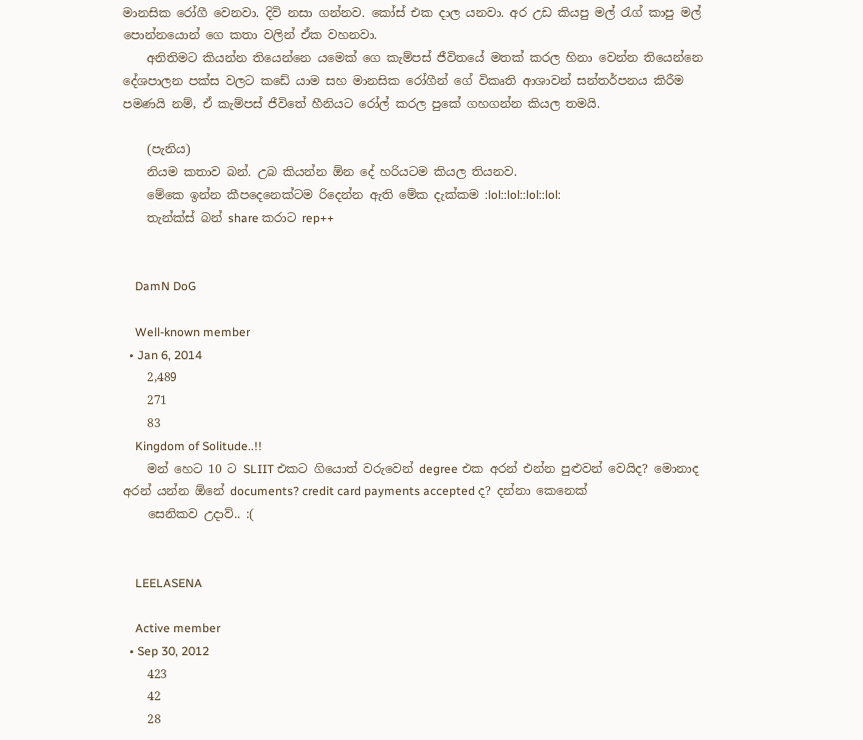මානසික රෝගී වෙනවා. දිවි නසා ගන්නව. කෝස් එක දාල යනවා. අර උඩ කියපු මල් රැග් කාපු මල් පොන්නයොන් ගෙ කතා වලින් ඒක වහනවා.
    අනිතිමට කියන්න තියෙන්නෙ යමෙක් ගෙ කැම්පස් ජීවිතයේ මතක් කරල හිනා වෙන්න තියෙන්නෙ දේශපාලන පක්ස වලට කඩේ යාම සහ මානසික රෝගීන් ගේ විකෘති ආශාවන් සන්තර්පනය කිරීම පමණයි නම්, ඒ කැම්පස් ජීවිතේ හීනියට රෝල් කරල පුකේ ගහගන්න කියල තමයි.

    (පැනිය)
    නියම කතාව බන්. උබ කියන්න ඕන දේ හරියටම කියල තියනව.
    මේකෙ ඉන්න කීපදෙනෙක්ටම රිදෙන්න ඇති මේක දැක්කම :lol::lol::lol::lol:
    තැන්ක්ස් බන් share කරාට rep++


    DamN DoG

    Well-known member
  • Jan 6, 2014
    2,489
    271
    83
    Kingdom of Solitude..!!
    මන් හෙට 10 ට SLIIT එකට ගියොත් වරුවෙන් degree එක අරන් එන්න පුළුවන් වෙයිද? මොනාද අරන් යන්න ඕනේ documents? credit card payments accepted ද? දන්නා කෙනෙක්
    සෙනිකව උදාව්.. :(


    LEELASENA

    Active member
  • Sep 30, 2012
    423
    42
    28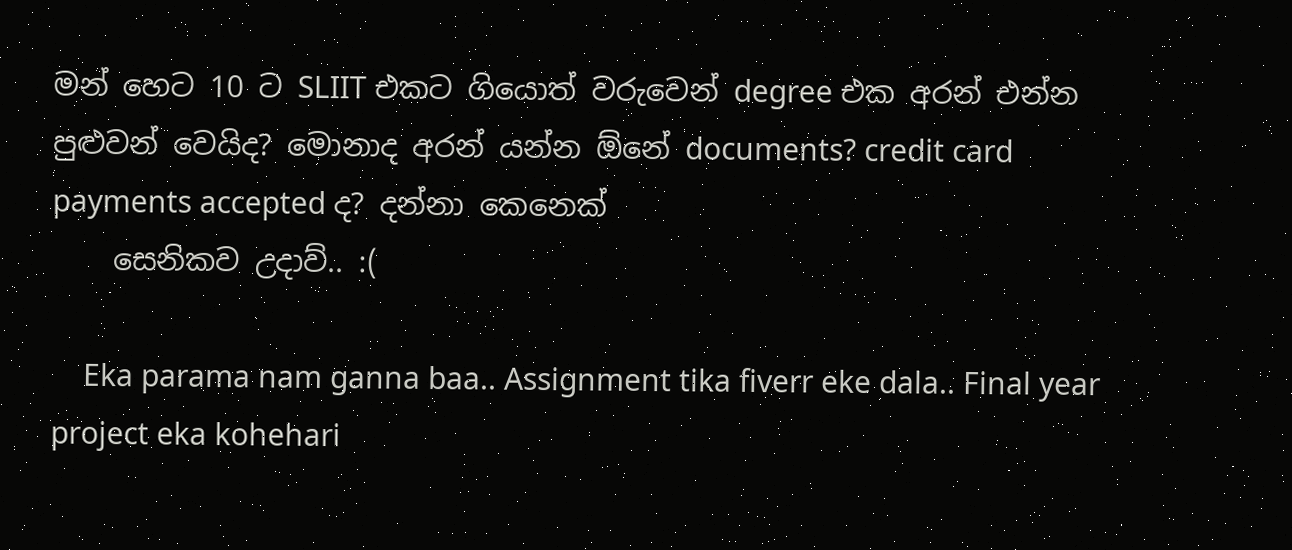මන් හෙට 10 ට SLIIT එකට ගියොත් වරුවෙන් degree එක අරන් එන්න පුළුවන් වෙයිද? මොනාද අරන් යන්න ඕනේ documents? credit card payments accepted ද? දන්නා කෙනෙක්
    සෙනිකව උදාව්.. :(

    Eka parama nam ganna baa.. Assignment tika fiverr eke dala.. Final year project eka kohehari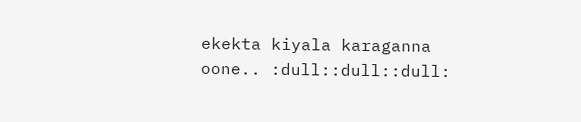ekekta kiyala karaganna oone.. :dull::dull::dull: